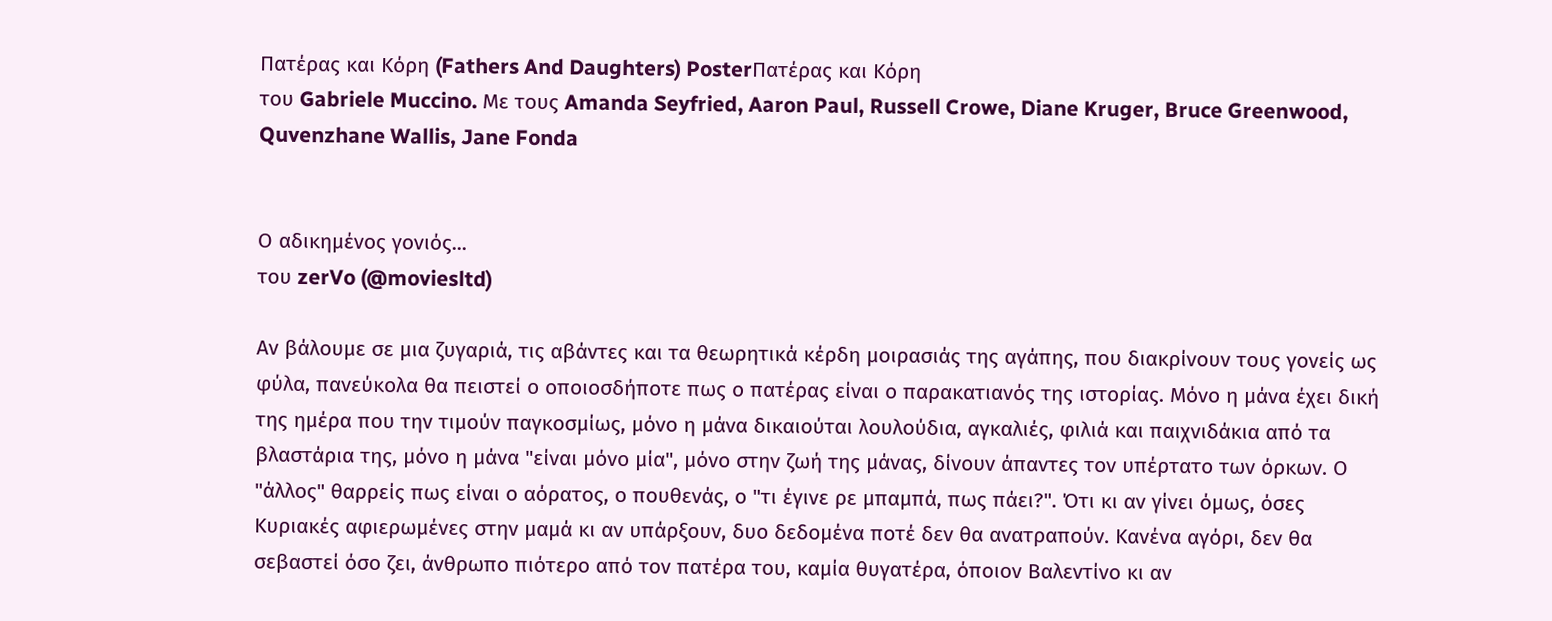Πατέρας και Κόρη (Fathers And Daughters) PosterΠατέρας και Κόρη
του Gabriele Muccino. Με τους Amanda Seyfried, Aaron Paul, Russell Crowe, Diane Kruger, Bruce Greenwood, Quvenzhane Wallis, Jane Fonda


Ο αδικημένος γονιός...
του zerVo (@moviesltd)

Αν βάλουμε σε μια ζυγαριά, τις αβάντες και τα θεωρητικά κέρδη μοιρασιάς της αγάπης, που διακρίνουν τους γονείς ως φύλα, πανεύκολα θα πειστεί ο οποιοσδήποτε πως ο πατέρας είναι ο παρακατιανός της ιστορίας. Μόνο η μάνα έχει δική της ημέρα που την τιμούν παγκοσμίως, μόνο η μάνα δικαιούται λουλούδια, αγκαλιές, φιλιά και παιχνιδάκια από τα βλαστάρια της, μόνο η μάνα "είναι μόνο μία", μόνο στην ζωή της μάνας, δίνουν άπαντες τον υπέρτατο των όρκων. Ο "άλλος" θαρρείς πως είναι ο αόρατος, ο πουθενάς, ο "τι έγινε ρε μπαμπά, πως πάει?". Ότι κι αν γίνει όμως, όσες Κυριακές αφιερωμένες στην μαμά κι αν υπάρξουν, δυο δεδομένα ποτέ δεν θα ανατραπούν. Κανένα αγόρι, δεν θα σεβαστεί όσο ζει, άνθρωπο πιότερο από τον πατέρα του, καμία θυγατέρα, όποιον Βαλεντίνο κι αν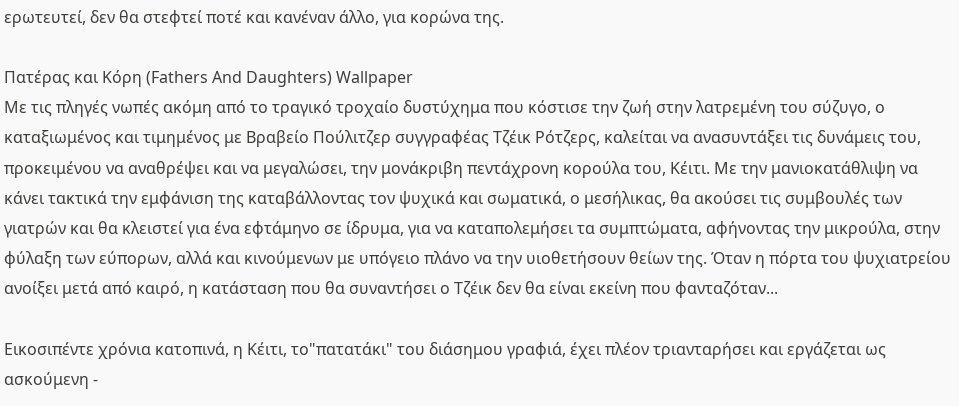ερωτευτεί, δεν θα στεφτεί ποτέ και κανέναν άλλο, για κορώνα της.

Πατέρας και Κόρη (Fathers And Daughters) Wallpaper
Με τις πληγές νωπές ακόμη από το τραγικό τροχαίο δυστύχημα που κόστισε την ζωή στην λατρεμένη του σύζυγο, ο καταξιωμένος και τιμημένος με Βραβείο Πούλιτζερ συγγραφέας Τζέικ Ρότζερς, καλείται να ανασυντάξει τις δυνάμεις του, προκειμένου να αναθρέψει και να μεγαλώσει, την μονάκριβη πεντάχρονη κορούλα του, Κέιτι. Με την μανιοκατάθλιψη να κάνει τακτικά την εμφάνιση της καταβάλλοντας τον ψυχικά και σωματικά, ο μεσήλικας, θα ακούσει τις συμβουλές των γιατρών και θα κλειστεί για ένα εφτάμηνο σε ίδρυμα, για να καταπολεμήσει τα συμπτώματα, αφήνοντας την μικρούλα, στην φύλαξη των εύπορων, αλλά και κινούμενων με υπόγειο πλάνο να την υιοθετήσουν θείων της. Όταν η πόρτα του ψυχιατρείου ανοίξει μετά από καιρό, η κατάσταση που θα συναντήσει ο Τζέικ δεν θα είναι εκείνη που φανταζόταν...

Εικοσιπέντε χρόνια κατοπινά, η Κέιτι, το"πατατάκι" του διάσημου γραφιά, έχει πλέον τριανταρήσει και εργάζεται ως ασκούμενη -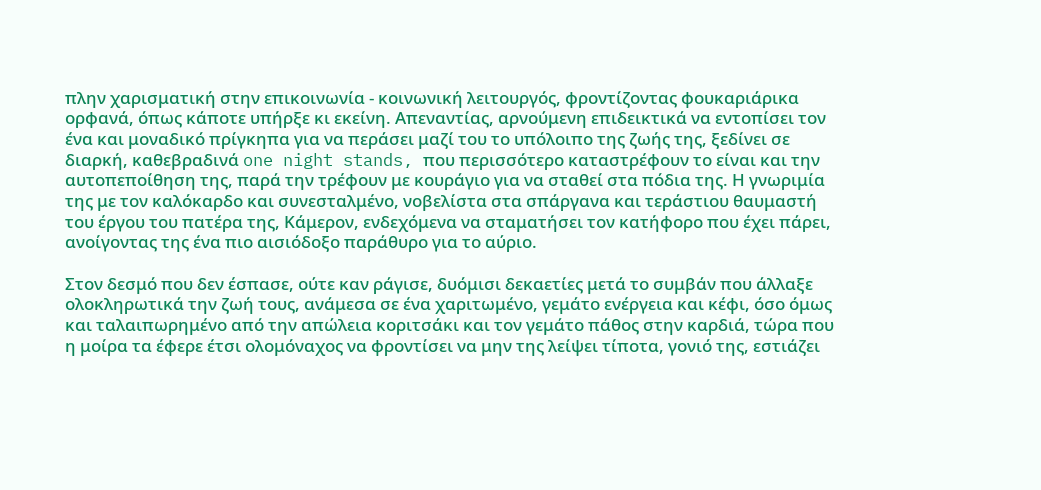πλην χαρισματική στην επικοινωνία - κοινωνική λειτουργός, φροντίζοντας φουκαριάρικα ορφανά, όπως κάποτε υπήρξε κι εκείνη. Απεναντίας, αρνούμενη επιδεικτικά να εντοπίσει τον ένα και μοναδικό πρίγκηπα για να περάσει μαζί του το υπόλοιπο της ζωής της, ξεδίνει σε διαρκή, καθεβραδινά one night stands, που περισσότερο καταστρέφουν το είναι και την αυτοπεποίθηση της, παρά την τρέφουν με κουράγιο για να σταθεί στα πόδια της. Η γνωριμία της με τον καλόκαρδο και συνεσταλμένο, νοβελίστα στα σπάργανα και τεράστιου θαυμαστή του έργου του πατέρα της, Κάμερον, ενδεχόμενα να σταματήσει τον κατήφορο που έχει πάρει, ανοίγοντας της ένα πιο αισιόδοξο παράθυρο για το αύριο.

Στον δεσμό που δεν έσπασε, ούτε καν ράγισε, δυόμισι δεκαετίες μετά το συμβάν που άλλαξε ολοκληρωτικά την ζωή τους, ανάμεσα σε ένα χαριτωμένο, γεμάτο ενέργεια και κέφι, όσο όμως και ταλαιπωρημένο από την απώλεια κοριτσάκι και τον γεμάτο πάθος στην καρδιά, τώρα που η μοίρα τα έφερε έτσι ολομόναχος να φροντίσει να μην της λείψει τίποτα, γονιό της, εστιάζει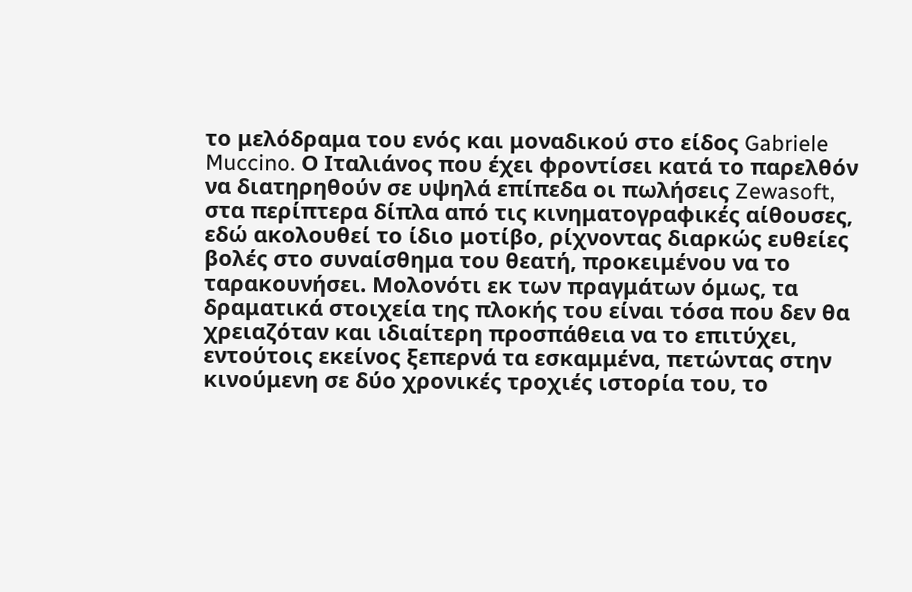το μελόδραμα του ενός και μοναδικού στο είδος Gabriele Muccino. Ο Ιταλιάνος που έχει φροντίσει κατά το παρελθόν να διατηρηθούν σε υψηλά επίπεδα οι πωλήσεις Zewasoft, στα περίπτερα δίπλα από τις κινηματογραφικές αίθουσες, εδώ ακολουθεί το ίδιο μοτίβο, ρίχνοντας διαρκώς ευθείες βολές στο συναίσθημα του θεατή, προκειμένου να το ταρακουνήσει. Μολονότι εκ των πραγμάτων όμως, τα δραματικά στοιχεία της πλοκής του είναι τόσα που δεν θα χρειαζόταν και ιδιαίτερη προσπάθεια να το επιτύχει, εντούτοις εκείνος ξεπερνά τα εσκαμμένα, πετώντας στην κινούμενη σε δύο χρονικές τροχιές ιστορία του, το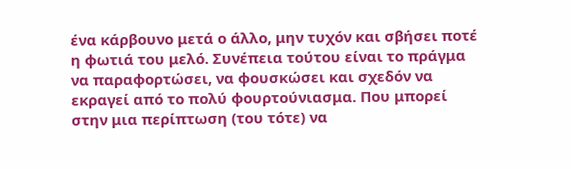ένα κάρβουνο μετά ο άλλο, μην τυχόν και σβήσει ποτέ η φωτιά του μελό. Συνέπεια τούτου είναι το πράγμα να παραφορτώσει, να φουσκώσει και σχεδόν να εκραγεί από το πολύ φουρτούνιασμα. Που μπορεί στην μια περίπτωση (του τότε) να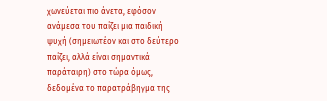χωνεύεται πιο άνετα, εφόσον ανάμεσα του παίζει μια παιδική ψυχή (σημειωτέον και στο δεύτερο παίζει, αλλά είναι σημαντικά παράταιρη) στο τώρα όμως, δεδομένα το παρατράβηγμα της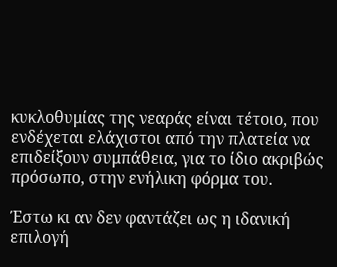κυκλοθυμίας της νεαράς είναι τέτοιο, που ενδέχεται ελάχιστοι από την πλατεία να επιδείξουν συμπάθεια, για το ίδιο ακριβώς πρόσωπο, στην ενήλικη φόρμα του.

Έστω κι αν δεν φαντάζει ως η ιδανική επιλογή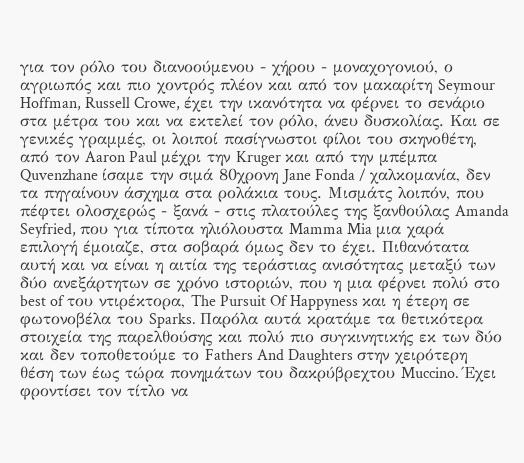για τον ρόλο του διανοούμενου - χήρου - μοναχογονιού, ο αγριωπός και πιο χοντρός πλέον και από τον μακαρίτη Seymour Hoffman, Russell Crowe, έχει την ικανότητα να φέρνει το σενάριο στα μέτρα του και να εκτελεί τον ρόλο, άνευ δυσκολίας. Και σε γενικές γραμμές, οι λοιποί πασίγνωστοι φίλοι του σκηνοθέτη, από τον Aaron Paul μέχρι την Kruger και από την μπέμπα Quvenzhane ίσαμε την σιμά 80χρονη Jane Fonda / χαλκομανία, δεν τα πηγαίνουν άσχημα στα ρολάκια τους. Μισμάτς λοιπόν, που πέφτει ολοσχερώς - ξανά - στις πλατούλες της ξανθούλας Amanda Seyfried, που για τίποτα ηλιόλουστα Mamma Mia μια χαρά επιλογή έμοιαζε, στα σοβαρά όμως δεν το έχει. Πιθανότατα αυτή και να είναι η αιτία της τεράστιας ανισότητας μεταξύ των δύο ανεξάρτητων σε χρόνο ιστοριών, που η μια φέρνει πολύ στο best of του ντιρέκτορα, The Pursuit Of Happyness και η έτερη σε φωτονοβέλα του Sparks. Παρόλα αυτά κρατάμε τα θετικότερα στοιχεία της παρελθούσης και πολύ πιο συγκινητικής εκ των δύο και δεν τοποθετούμε το Fathers And Daughters στην χειρότερη θέση των έως τώρα πονημάτων του δακρύβρεχτου Muccino. Έχει φροντίσει τον τίτλο να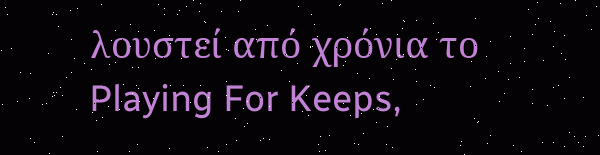λουστεί από χρόνια το Playing For Keeps,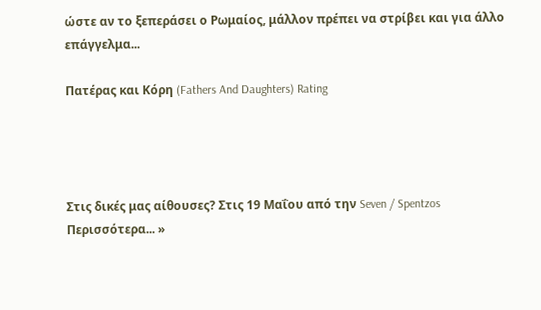ώστε αν το ξεπεράσει ο Ρωμαίος, μάλλον πρέπει να στρίβει και για άλλο επάγγελμα...

Πατέρας και Κόρη (Fathers And Daughters) Rating




Στις δικές μας αίθουσες? Στις 19 Μαΐου από την Seven / Spentzos
Περισσότερα... »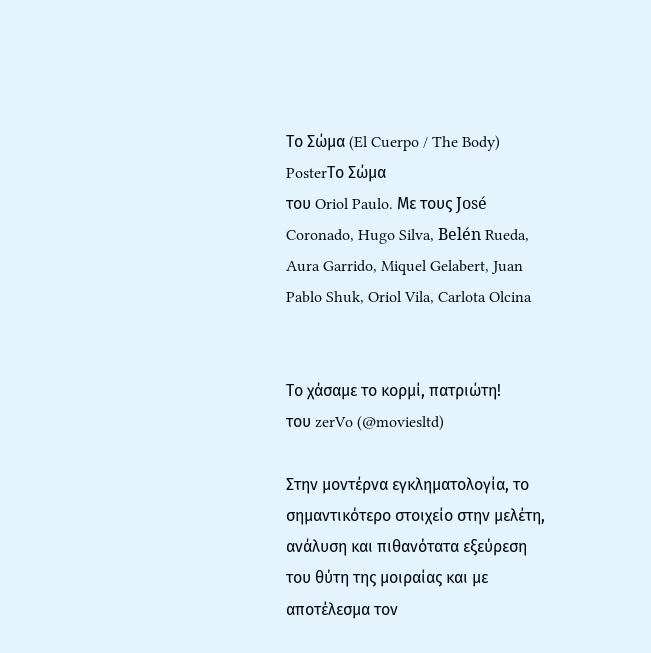Το Σώμα (El Cuerpo / The Body) PosterΤο Σώμα
του Oriol Paulo. Με τους José Coronado, Hugo Silva, Belén Rueda, Aura Garrido, Miquel Gelabert, Juan Pablo Shuk, Oriol Vila, Carlota Olcina


Το χάσαμε το κορμί, πατριώτη!
του zerVo (@moviesltd)

Στην μοντέρνα εγκληματολογία, το σημαντικότερο στοιχείο στην μελέτη, ανάλυση και πιθανότατα εξεύρεση του θύτη της μοιραίας και με αποτέλεσμα τον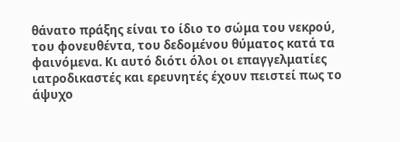θάνατο πράξης είναι το ίδιο το σώμα του νεκρού, του φονευθέντα, του δεδομένου θύματος κατά τα φαινόμενα. Κι αυτό διότι όλοι οι επαγγελματίες ιατροδικαστές και ερευνητές έχουν πειστεί πως το άψυχο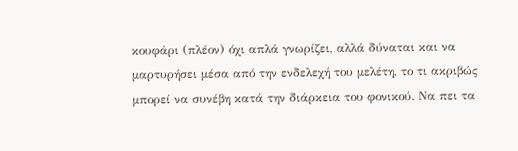κουφάρι (πλέον) όχι απλά γνωρίζει, αλλά δύναται και να μαρτυρήσει μέσα από την ενδελεχή του μελέτη, το τι ακριβώς μπορεί να συνέβη κατά την διάρκεια του φονικού. Να πει τα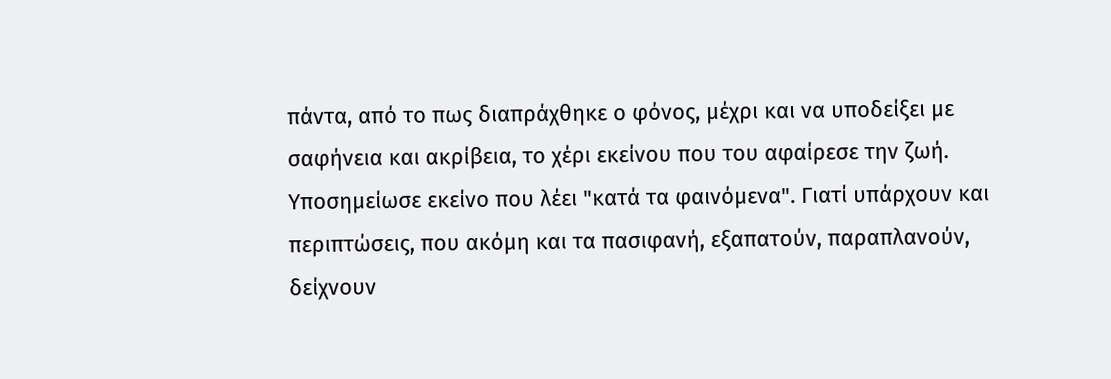πάντα, από το πως διαπράχθηκε ο φόνος, μέχρι και να υποδείξει με σαφήνεια και ακρίβεια, το χέρι εκείνου που του αφαίρεσε την ζωή. Υποσημείωσε εκείνο που λέει "κατά τα φαινόμενα". Γιατί υπάρχουν και περιπτώσεις, που ακόμη και τα πασιφανή, εξαπατούν, παραπλανούν, δείχνουν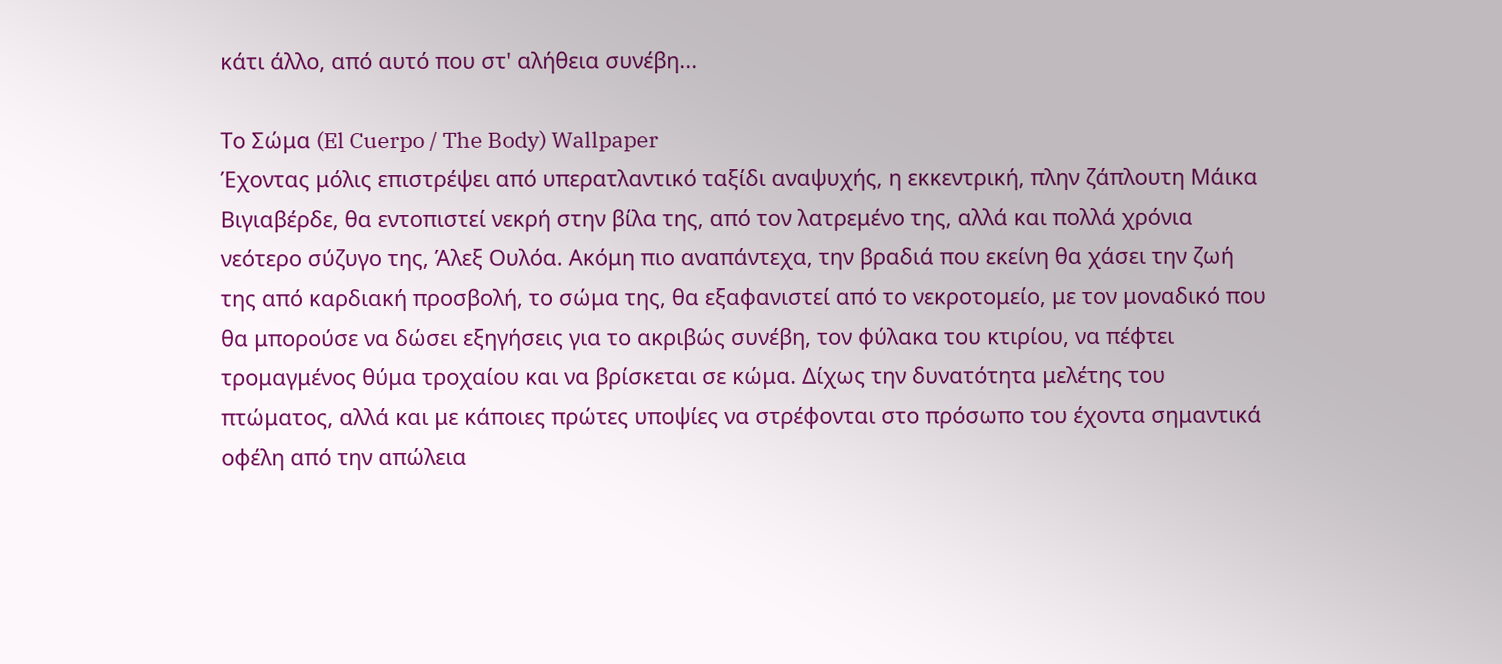κάτι άλλο, από αυτό που στ' αλήθεια συνέβη...

Το Σώμα (El Cuerpo / The Body) Wallpaper
Έχοντας μόλις επιστρέψει από υπερατλαντικό ταξίδι αναψυχής, η εκκεντρική, πλην ζάπλουτη Μάικα Βιγιαβέρδε, θα εντοπιστεί νεκρή στην βίλα της, από τον λατρεμένο της, αλλά και πολλά χρόνια νεότερο σύζυγο της, Άλεξ Ουλόα. Ακόμη πιο αναπάντεχα, την βραδιά που εκείνη θα χάσει την ζωή της από καρδιακή προσβολή, το σώμα της, θα εξαφανιστεί από το νεκροτομείο, με τον μοναδικό που θα μπορούσε να δώσει εξηγήσεις για το ακριβώς συνέβη, τον φύλακα του κτιρίου, να πέφτει τρομαγμένος θύμα τροχαίου και να βρίσκεται σε κώμα. Δίχως την δυνατότητα μελέτης του πτώματος, αλλά και με κάποιες πρώτες υποψίες να στρέφονται στο πρόσωπο του έχοντα σημαντικά οφέλη από την απώλεια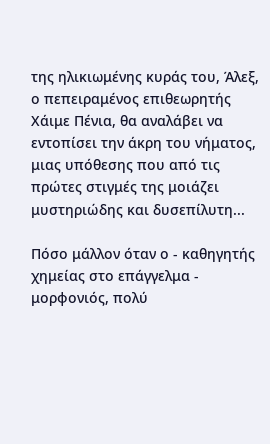της ηλικιωμένης κυράς του, Άλεξ, ο πεπειραμένος επιθεωρητής Χάιμε Πένια, θα αναλάβει να εντοπίσει την άκρη του νήματος, μιας υπόθεσης που από τις πρώτες στιγμές της μοιάζει μυστηριώδης και δυσεπίλυτη...

Πόσο μάλλον όταν ο - καθηγητής χημείας στο επάγγελμα - μορφονιός, πολύ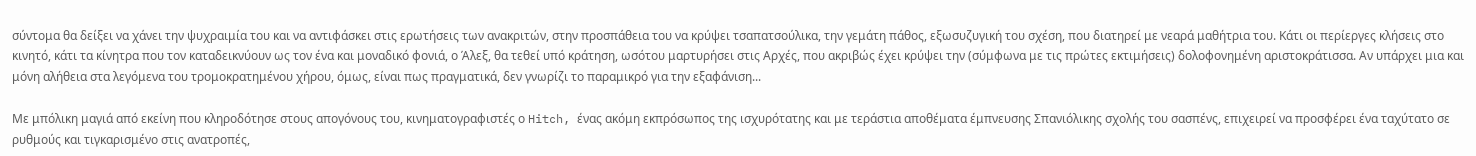σύντομα θα δείξει να χάνει την ψυχραιμία του και να αντιφάσκει στις ερωτήσεις των ανακριτών, στην προσπάθεια του να κρύψει τσαπατσούλικα, την γεμάτη πάθος, εξωσυζυγική του σχέση, που διατηρεί με νεαρά μαθήτρια του. Κάτι οι περίεργες κλήσεις στο κινητό, κάτι τα κίνητρα που τον καταδεικνύουν ως τον ένα και μοναδικό φονιά, ο Άλεξ, θα τεθεί υπό κράτηση, ωσότου μαρτυρήσει στις Αρχές, που ακριβώς έχει κρύψει την (σύμφωνα με τις πρώτες εκτιμήσεις) δολοφονημένη αριστοκράτισσα. Αν υπάρχει μια και μόνη αλήθεια στα λεγόμενα του τρομοκρατημένου χήρου, όμως, είναι πως πραγματικά, δεν γνωρίζι το παραμικρό για την εξαφάνιση...

Με μπόλικη μαγιά από εκείνη που κληροδότησε στους απογόνους του, κινηματογραφιστές ο Hitch, ένας ακόμη εκπρόσωπος της ισχυρότατης και με τεράστια αποθέματα έμπνευσης Σπανιόλικης σχολής του σασπένς, επιχειρεί να προσφέρει ένα ταχύτατο σε ρυθμούς και τιγκαρισμένο στις ανατροπές,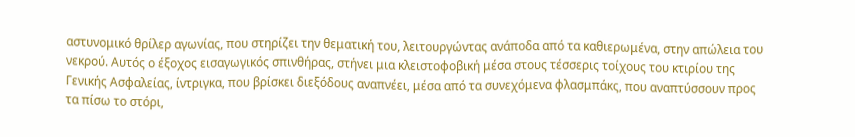αστυνομικό θρίλερ αγωνίας, που στηρίζει την θεματική του, λειτουργώντας ανάποδα από τα καθιερωμένα, στην απώλεια του νεκρού. Αυτός ο έξοχος εισαγωγικός σπινθήρας, στήνει μια κλειστοφοβική μέσα στους τέσσερις τοίχους του κτιρίου της Γενικής Ασφαλείας, ίντριγκα, που βρίσκει διεξόδους αναπνέει, μέσα από τα συνεχόμενα φλασμπάκς, που αναπτύσσουν προς τα πίσω το στόρι,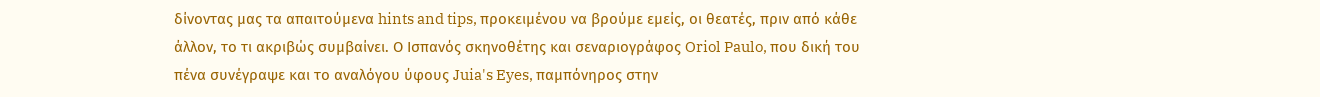δίνοντας μας τα απαιτούμενα hints and tips, προκειμένου να βρούμε εμείς, οι θεατές, πριν από κάθε άλλον, το τι ακριβώς συμβαίνει. Ο Ισπανός σκηνοθέτης και σεναριογράφος Oriol Paulo, που δική του πένα συνέγραψε και το αναλόγου ύφους Juia's Eyes, παμπόνηρος στην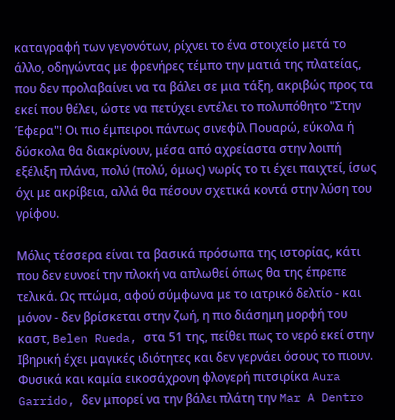καταγραφή των γεγονότων, ρίχνει το ένα στοιχείο μετά το άλλο, οδηγώντας με φρενήρες τέμπο την ματιά της πλατείας, που δεν προλαβαίνει να τα βάλει σε μια τάξη, ακριβώς προς τα εκεί που θέλει, ώστε να πετύχει εντέλει το πολυπόθητο "Στην Έφερα"! Οι πιο έμπειροι πάντως σινεφίλ Πουαρώ, εύκολα ή δύσκολα θα διακρίνουν, μέσα από αχρείαστα στην λοιπή εξέλιξη πλάνα, πολύ (πολύ, όμως) νωρίς το τι έχει παιχτεί, ίσως όχι με ακρίβεια, αλλά θα πέσουν σχετικά κοντά στην λύση του γρίφου.

Μόλις τέσσερα είναι τα βασικά πρόσωπα της ιστορίας, κάτι που δεν ευνοεί την πλοκή να απλωθεί όπως θα της έπρεπε τελικά. Ως πτώμα, αφού σύμφωνα με το ιατρικό δελτίο - και μόνον - δεν βρίσκεται στην ζωή, η πιο διάσημη μορφή του καστ, Belen Rueda, στα 51 της, πείθει πως το νερό εκεί στην Ιβηρική έχει μαγικές ιδιότητες και δεν γερνάει όσους το πιουν. Φυσικά και καμία εικοσάχρονη φλογερή πιτσιρίκα Aura Garrido, δεν μπορεί να την βάλει πλάτη την Mar A Dentro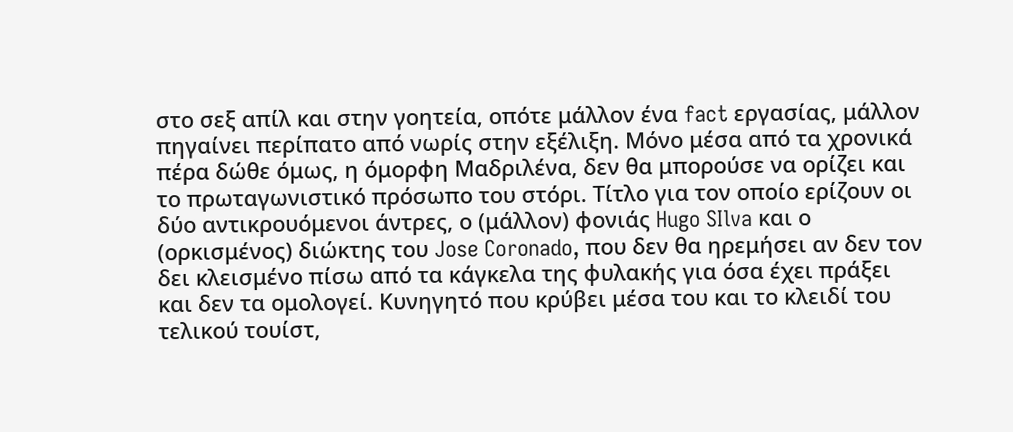στο σεξ απίλ και στην γοητεία, οπότε μάλλον ένα fact εργασίας, μάλλον πηγαίνει περίπατο από νωρίς στην εξέλιξη. Μόνο μέσα από τα χρονικά πέρα δώθε όμως, η όμορφη Μαδριλένα, δεν θα μπορούσε να ορίζει και το πρωταγωνιστικό πρόσωπο του στόρι. Τίτλο για τον οποίο ερίζουν οι δύο αντικρουόμενοι άντρες, ο (μάλλον) φονιάς Hugo SIlva και ο (ορκισμένος) διώκτης του Jose Coronado, που δεν θα ηρεμήσει αν δεν τον δει κλεισμένο πίσω από τα κάγκελα της φυλακής για όσα έχει πράξει και δεν τα ομολογεί. Κυνηγητό που κρύβει μέσα του και το κλειδί του τελικού τουίστ,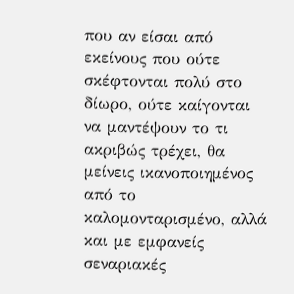που αν είσαι από εκείνους που ούτε σκέφτονται πολύ στο δίωρο, ούτε καίγονται να μαντέψουν το τι ακριβώς τρέχει, θα μείνεις ικανοποιημένος από το καλομονταρισμένο, αλλά και με εμφανείς σεναριακές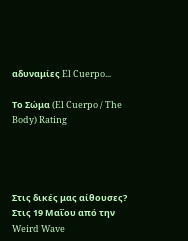αδυναμίες El Cuerpo...

Το Σώμα (El Cuerpo / The Body) Rating




Στις δικές μας αίθουσες? Στις 19 Μαΐου από την Weird Wave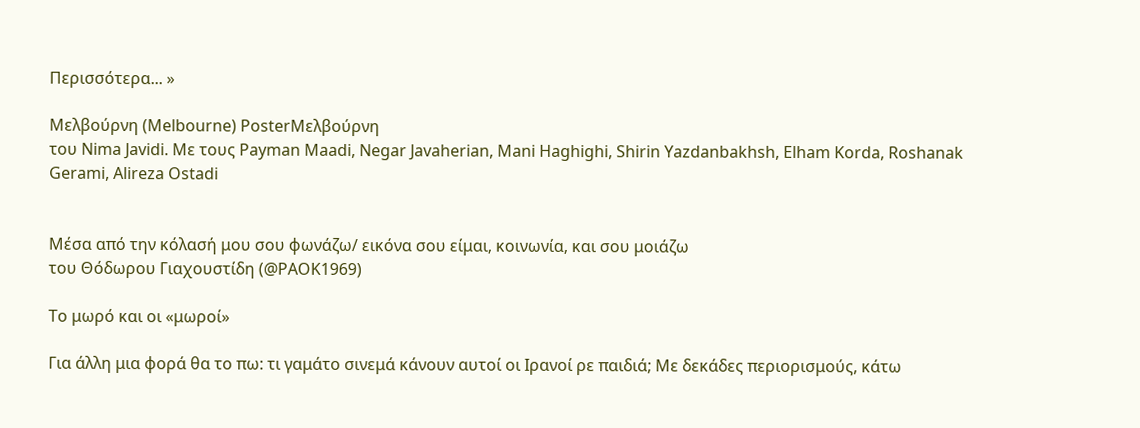Περισσότερα... »

Μελβούρνη (Melbourne) PosterΜελβούρνη
του Nima Javidi. Με τους Payman Maadi, Negar Javaherian, Mani Haghighi, Shirin Yazdanbakhsh, Elham Korda, Roshanak Gerami, Alireza Ostadi


Μέσα από την κόλασή μου σου φωνάζω/ εικόνα σου είμαι, κοινωνία, και σου μοιάζω
του Θόδωρου Γιαχουστίδη (@PAOK1969)

Το μωρό και οι «μωροί»

Για άλλη μια φορά θα το πω: τι γαμάτο σινεμά κάνουν αυτοί οι Ιρανοί ρε παιδιά; Με δεκάδες περιορισμούς, κάτω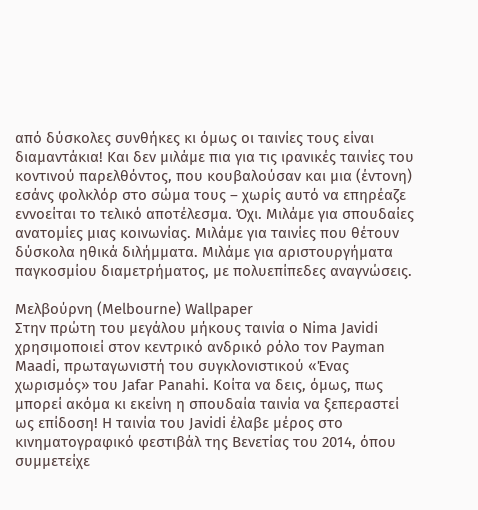από δύσκολες συνθήκες κι όμως οι ταινίες τους είναι διαμαντάκια! Και δεν μιλάμε πια για τις ιρανικές ταινίες του κοντινού παρελθόντος, που κουβαλούσαν και μια (έντονη) εσάνς φολκλόρ στο σώμα τους – χωρίς αυτό να επηρέαζε εννοείται το τελικό αποτέλεσμα. Όχι. Μιλάμε για σπουδαίες ανατομίες μιας κοινωνίας. Μιλάμε για ταινίες που θέτουν δύσκολα ηθικά διλήμματα. Μιλάμε για αριστουργήματα παγκοσμίου διαμετρήματος, με πολυεπίπεδες αναγνώσεις.

Μελβούρνη (Melbourne) Wallpaper
Στην πρώτη του μεγάλου μήκους ταινία ο Nima Javidi χρησιμοποιεί στον κεντρικό ανδρικό ρόλο τον Payman Maadi, πρωταγωνιστή του συγκλονιστικού «Ένας χωρισμός» του Jafar Panahi. Κοίτα να δεις, όμως, πως μπορεί ακόμα κι εκείνη η σπουδαία ταινία να ξεπεραστεί ως επίδοση! Η ταινία του Javidi έλαβε μέρος στο κινηματογραφικό φεστιβάλ της Βενετίας του 2014, όπου συμμετείχε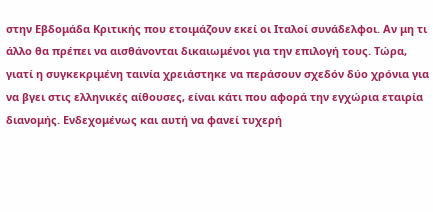στην Εβδομάδα Κριτικής που ετοιμάζουν εκεί οι Ιταλοί συνάδελφοι. Αν μη τι άλλο θα πρέπει να αισθάνονται δικαιωμένοι για την επιλογή τους. Τώρα, γιατί η συγκεκριμένη ταινία χρειάστηκε να περάσουν σχεδόν δύο χρόνια για να βγει στις ελληνικές αίθουσες, είναι κάτι που αφορά την εγχώρια εταιρία διανομής. Ενδεχομένως και αυτή να φανεί τυχερή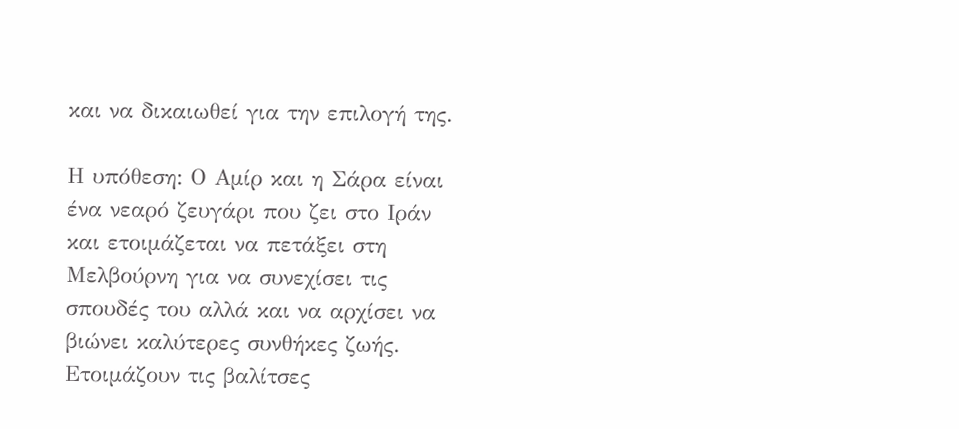και να δικαιωθεί για την επιλογή της.

Η υπόθεση: Ο Αμίρ και η Σάρα είναι ένα νεαρό ζευγάρι που ζει στο Ιράν και ετοιμάζεται να πετάξει στη Μελβούρνη για να συνεχίσει τις σπουδές του αλλά και να αρχίσει να βιώνει καλύτερες συνθήκες ζωής. Ετοιμάζουν τις βαλίτσες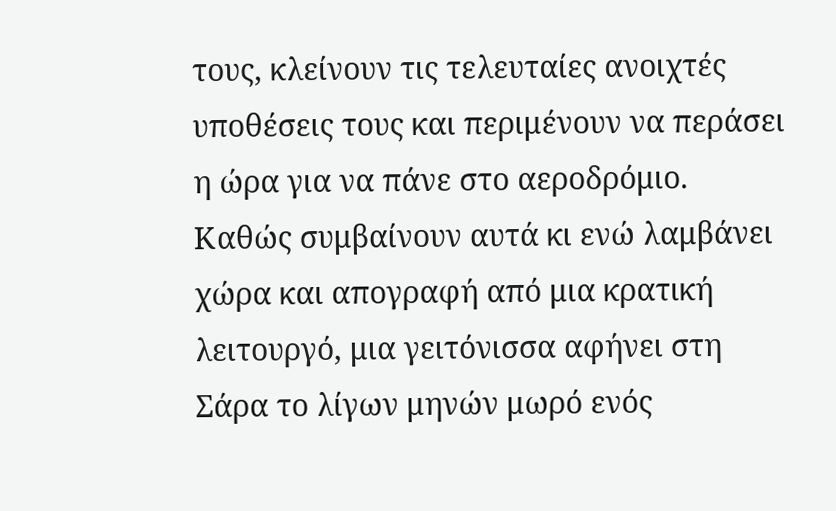τους, κλείνουν τις τελευταίες ανοιχτές υποθέσεις τους και περιμένουν να περάσει η ώρα για να πάνε στο αεροδρόμιο. Καθώς συμβαίνουν αυτά κι ενώ λαμβάνει χώρα και απογραφή από μια κρατική λειτουργό, μια γειτόνισσα αφήνει στη Σάρα το λίγων μηνών μωρό ενός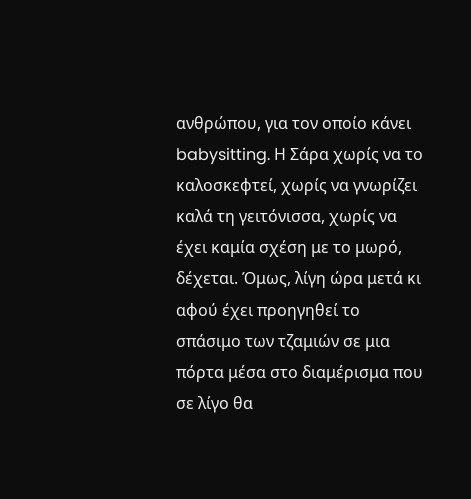ανθρώπου, για τον οποίο κάνει babysitting. Η Σάρα χωρίς να το καλοσκεφτεί, χωρίς να γνωρίζει καλά τη γειτόνισσα, χωρίς να έχει καμία σχέση με το μωρό, δέχεται. Όμως, λίγη ώρα μετά κι αφού έχει προηγηθεί το σπάσιμο των τζαμιών σε μια πόρτα μέσα στο διαμέρισμα που σε λίγο θα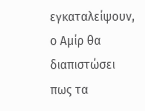εγκαταλείψουν, ο Αμίρ θα διαπιστώσει πως τα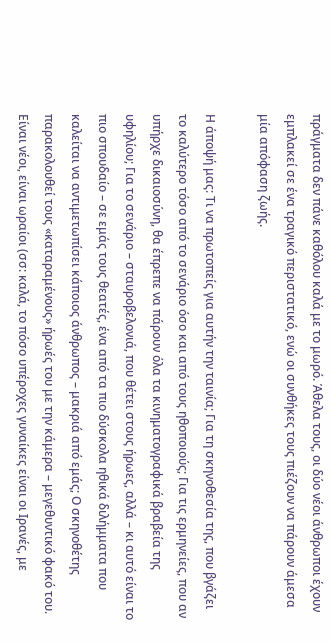πράγματα δεν πάνε καθόλου καλά με το μωρό. Άθελα τους, οι δύο νέοι άνθρωποι έχουν εμπλακεί σε ένα τραγικό περιστατικό, ενώ οι συνθήκες τους πιέζουν να πάρουν άμεσα μία απόφαση ζωής.

Η άποψή μας: Τι να πρωτοπείς για αυτήν την ταινία; Για τη σκηνοθεσία της, που βγάζει το καλύτερο τόσο από το σενάριο όσο και από τους ηθοποιούς; Για τις ερμηνείες, που αν υπήρχε δικαιοσύνη, θα έπρεπε να πάρουν όλα τα κινηματογραφικά βραβεία της υφηλίου; Για το σενάριο – σταυροβελονιά, που θέτει στους ήρωες, αλλά – κι αυτό είναι το πιο σπουδαίο – σε εμάς τους θεατές, ένα από τα πιο δύσκολα ηθικά διλήμματα που καλείται να αντιμετωπίσει κάποιος άνθρωπος – μακριά από εμάς; Ο σκηνοθέτης παρακολουθεί τους «καταραμένους» ήρωές του με την κάμερα – μεγεθυντικό φακό του. Είναι νέοι, είναι ωραίοι (σσ: καλά, το πόσο υπέροχες γυναίκες είναι οι Ιρανές, με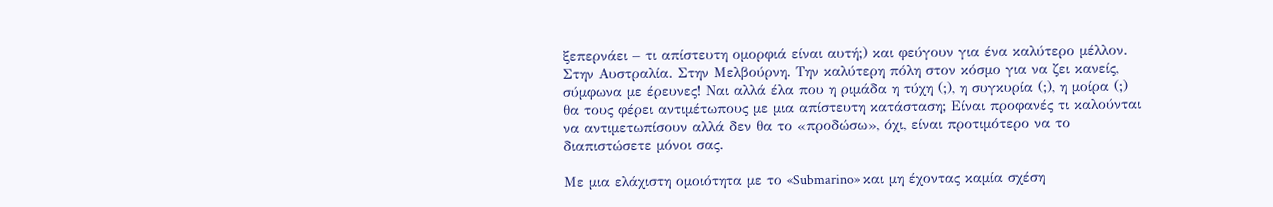ξεπερνάει – τι απίστευτη ομορφιά είναι αυτή;) και φεύγουν για ένα καλύτερο μέλλον. Στην Αυστραλία. Στην Μελβούρνη. Την καλύτερη πόλη στον κόσμο για να ζει κανείς, σύμφωνα με έρευνες! Ναι αλλά έλα που η ριμάδα η τύχη (;), η συγκυρία (;), η μοίρα (;) θα τους φέρει αντιμέτωπους με μια απίστευτη κατάσταση; Είναι προφανές τι καλούνται να αντιμετωπίσουν αλλά δεν θα το «προδώσω», όχι, είναι προτιμότερο να το διαπιστώσετε μόνοι σας.

Με μια ελάχιστη ομοιότητα με το «Submarino» και μη έχοντας καμία σχέση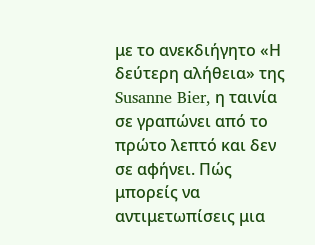με το ανεκδιήγητο «Η δεύτερη αλήθεια» της Susanne Bier, η ταινία σε γραπώνει από το πρώτο λεπτό και δεν σε αφήνει. Πώς μπορείς να αντιμετωπίσεις μια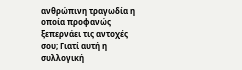ανθρώπινη τραγωδία η οποία προφανώς ξεπερνάει τις αντοχές σου; Γιατί αυτή η συλλογική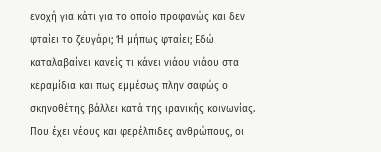ενοχή για κάτι για το οποίο προφανώς και δεν φταίει το ζευγάρι; Ή μήπως φταίει; Εδώ καταλαβαίνει κανείς τι κάνει νιάου νιάου στα κεραμίδια και πως εμμέσως πλην σαφώς ο σκηνοθέτης βάλλει κατά της ιρανικής κοινωνίας. Που έχει νέους και φερέλπιδες ανθρώπους, οι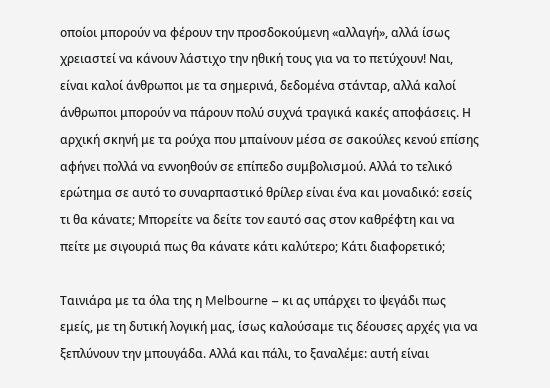οποίοι μπορούν να φέρουν την προσδοκούμενη «αλλαγή», αλλά ίσως χρειαστεί να κάνουν λάστιχο την ηθική τους για να το πετύχουν! Ναι, είναι καλοί άνθρωποι με τα σημερινά, δεδομένα στάνταρ, αλλά καλοί άνθρωποι μπορούν να πάρουν πολύ συχνά τραγικά κακές αποφάσεις. Η αρχική σκηνή με τα ρούχα που μπαίνουν μέσα σε σακούλες κενού επίσης αφήνει πολλά να εννοηθούν σε επίπεδο συμβολισμού. Αλλά το τελικό ερώτημα σε αυτό το συναρπαστικό θρίλερ είναι ένα και μοναδικό: εσείς τι θα κάνατε; Μπορείτε να δείτε τον εαυτό σας στον καθρέφτη και να πείτε με σιγουριά πως θα κάνατε κάτι καλύτερο; Κάτι διαφορετικό;

Ταινιάρα με τα όλα της η Melbourne – κι ας υπάρχει το ψεγάδι πως εμείς, με τη δυτική λογική μας, ίσως καλούσαμε τις δέουσες αρχές για να ξεπλύνουν την μπουγάδα. Αλλά και πάλι, το ξαναλέμε: αυτή είναι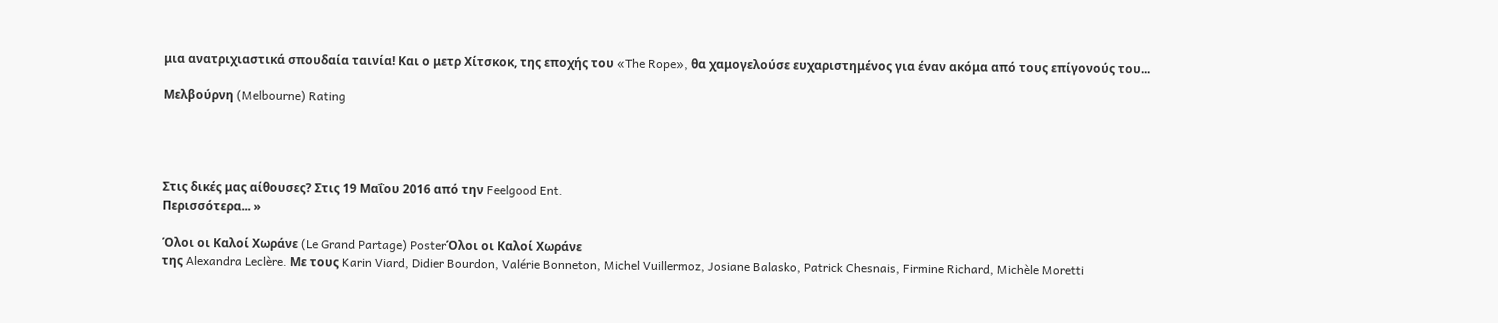μια ανατριχιαστικά σπουδαία ταινία! Και ο μετρ Χίτσκοκ, της εποχής του «The Rope», θα χαμογελούσε ευχαριστημένος για έναν ακόμα από τους επίγονούς του...

Μελβούρνη (Melbourne) Rating




Στις δικές μας αίθουσες? Στις 19 Μαΐου 2016 από την Feelgood Ent.
Περισσότερα... »

Όλοι οι Καλοί Χωράνε (Le Grand Partage) PosterΌλοι οι Καλοί Χωράνε
της Alexandra Leclère. Με τους Karin Viard, Didier Bourdon, Valérie Bonneton, Michel Vuillermoz, Josiane Balasko, Patrick Chesnais, Firmine Richard, Michèle Moretti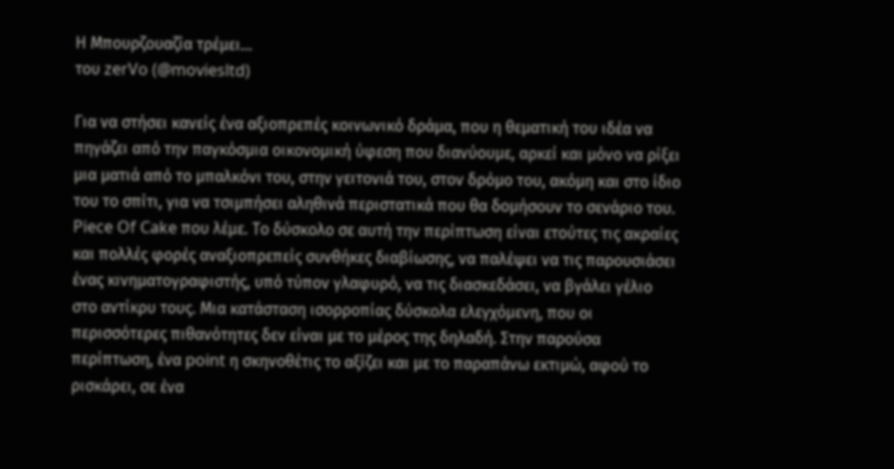Η Μπουρζουαζία τρέμει...
του zerVo (@moviesltd)

Για να στήσει κανείς ένα αξιοπρεπές κοινωνικό δράμα, που η θεματική του ιδέα να πηγάζει από την παγκόσμια οικονομική ύφεση που διανύουμε, αρκεί και μόνο να ρίξει μια ματιά από το μπαλκόνι του, στην γειτονιά του, στον δρόμο του, ακόμη και στο ίδιο του το σπίτι, για να τσιμπήσει αληθινά περιστατικά που θα δομήσουν το σενάριο του. Piece Of Cake που λέμε. Το δύσκολο σε αυτή την περίπτωση είναι ετούτες τις ακραίες και πολλές φορές αναξιοπρεπείς συνθήκες διαβίωσης, να παλέψει να τις παρουσιάσει ένας κινηματογραφιστής, υπό τύπον γλαφυρό, να τις διασκεδάσει, να βγάλει γέλιο στο αντίκρυ τους. Μια κατάσταση ισορροπίας δύσκολα ελεγχόμενη, που οι περισσότερες πιθανότητες δεν είναι με το μέρος της δηλαδή. Στην παρούσα περίπτωση, ένα point η σκηνοθέτις το αξίζει και με το παραπάνω εκτιμώ, αφού το ρισκάρει, σε ένα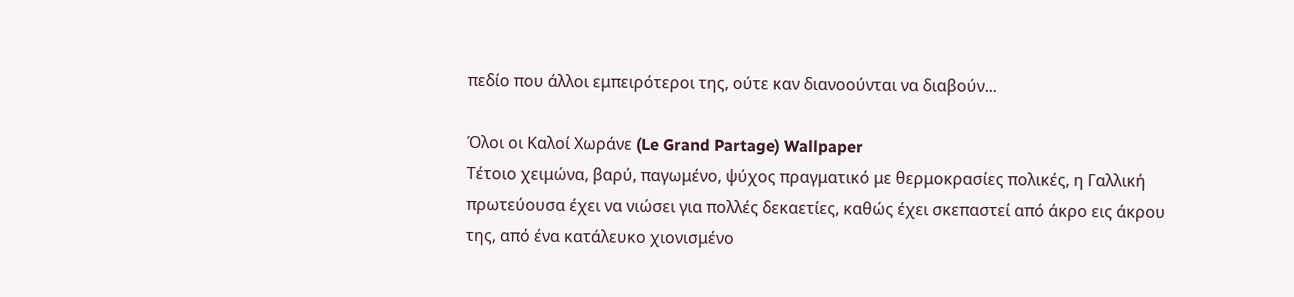πεδίο που άλλοι εμπειρότεροι της, ούτε καν διανοούνται να διαβούν...

Όλοι οι Καλοί Χωράνε (Le Grand Partage) Wallpaper
Τέτοιο χειμώνα, βαρύ, παγωμένο, ψύχος πραγματικό με θερμοκρασίες πολικές, η Γαλλική πρωτεύουσα έχει να νιώσει για πολλές δεκαετίες, καθώς έχει σκεπαστεί από άκρο εις άκρου της, από ένα κατάλευκο χιονισμένο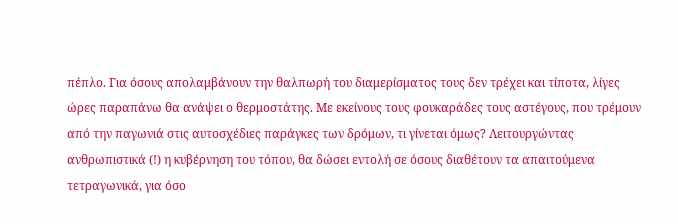πέπλο. Για όσους απολαμβάνουν την θαλπωρή του διαμερίσματος τους δεν τρέχει και τίποτα, λίγες ώρες παραπάνω θα ανάψει ο θερμοστάτης. Με εκείνους τους φουκαράδες τους αστέγους, που τρέμουν από την παγωνιά στις αυτοσχέδιες παράγκες των δρόμων, τι γίνεται όμως? Λειτουργώντας ανθρωπιστικά (!) η κυβέρνηση του τόπου, θα δώσει εντολή σε όσους διαθέτουν τα απαιτούμενα τετραγωνικά, για όσο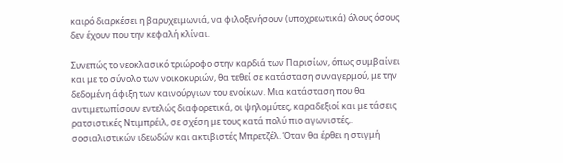καιρό διαρκέσει η βαρυχειμωνιά, να φιλοξενήσουν (υποχρεωτικά) όλους όσους δεν έχουν που την κεφαλή κλίναι.

Συνεπώς το νεοκλασικό τριώροφο στην καρδιά των Παρισίων, όπως συμβαίνει και με το σύνολο των νοικοκυριών, θα τεθεί σε κατάσταση συναγερμού, με την δεδομένη άφιξη των καινούργιων του ενοίκων. Μια κατάσταση που θα αντιμετωπίσουν εντελώς διαφορετικά, οι ψηλομύτες, καραδεξιοί και με τάσεις ρατσιστικές Ντιμπρέιλ, σε σχέση με τους κατά πολύ πιο αγωνιστές,. σοσιαλιστικών ιδεωδών και ακτιβιστές Μπρετζέλ. Όταν θα έρθει η στιγμή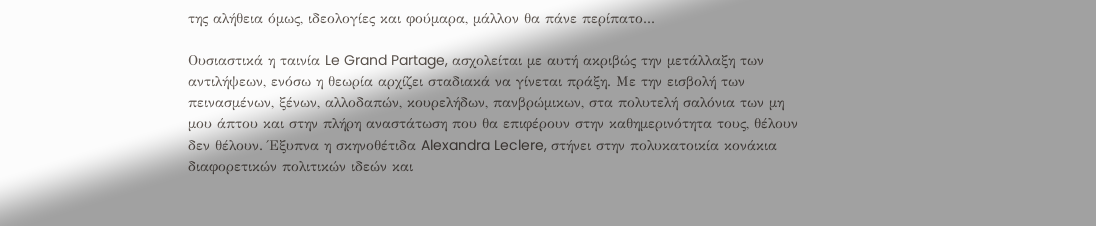της αλήθεια όμως, ιδεολογίες και φούμαρα, μάλλον θα πάνε περίπατο...

Ουσιαστικά η ταινία Le Grand Partage, ασχολείται με αυτή ακριβώς την μετάλλαξη των αντιλήψεων, ενόσω η θεωρία αρχίζει σταδιακά να γίνεται πράξη. Με την εισβολή των πεινασμένων, ξένων, αλλοδαπών, κουρελήδων, πανβρώμικων, στα πολυτελή σαλόνια των μη μου άπτου και στην πλήρη αναστάτωση που θα επιφέρουν στην καθημερινότητα τους, θέλουν δεν θέλουν. Έξυπνα η σκηνοθέτιδα Alexandra Leclere, στήνει στην πολυκατοικία κονάκια διαφορετικών πολιτικών ιδεών και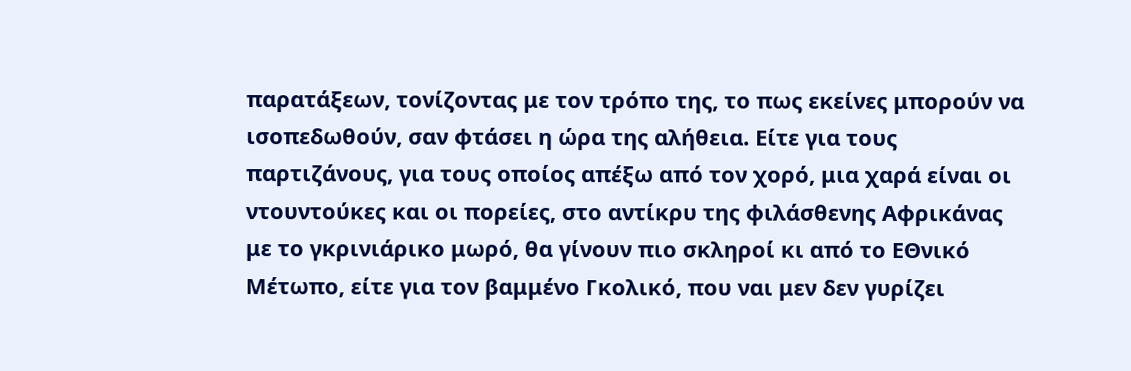παρατάξεων, τονίζοντας με τον τρόπο της, το πως εκείνες μπορούν να ισοπεδωθούν, σαν φτάσει η ώρα της αλήθεια. Είτε για τους παρτιζάνους, για τους οποίος απέξω από τον χορό, μια χαρά είναι οι ντουντούκες και οι πορείες, στο αντίκρυ της φιλάσθενης Αφρικάνας με το γκρινιάρικο μωρό, θα γίνουν πιο σκληροί κι από το ΕΘνικό Μέτωπο, είτε για τον βαμμένο Γκολικό, που ναι μεν δεν γυρίζει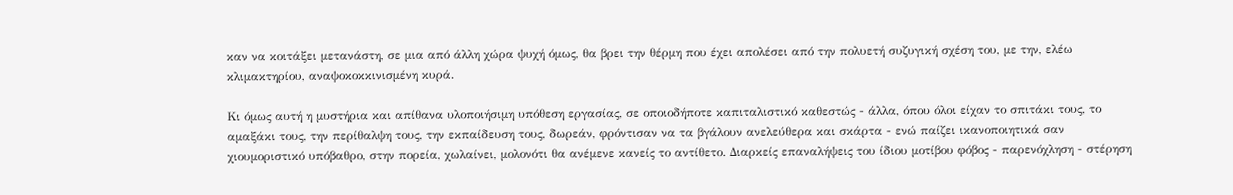καν να κοιτάξει μετανάστη, σε μια από άλλη χώρα ψυχή όμως, θα βρει την θέρμη που έχει απολέσει από την πολυετή συζυγική σχέση του, με την, ελέω κλιμακτηρίου, αναψοκοκκινισμένη κυρά.

Κι όμως αυτή η μυστήρια και απίθανα υλοποιήσιμη υπόθεση εργασίας, σε οποιοδήποτε καπιταλιστικό καθεστώς - άλλα, όπου όλοι είχαν το σπιτάκι τους, το αμαξάκι τους, την περίθαλψη τους, την εκπαίδευση τους, δωρεάν, φρόντισαν να τα βγάλουν ανελεύθερα και σκάρτα - ενώ παίζει ικανοποιητικά σαν χιουμοριστικό υπόβαθρο, στην πορεία, χωλαίνει, μολονότι θα ανέμενε κανείς το αντίθετο. Διαρκείς επαναλήψεις του ίδιου μοτίβου φόβος - παρενόχληση - στέρηση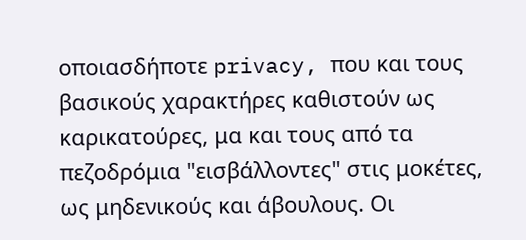οποιασδήποτε privacy, που και τους βασικούς χαρακτήρες καθιστούν ως καρικατούρες, μα και τους από τα πεζοδρόμια "εισβάλλοντες" στις μοκέτες, ως μηδενικούς και άβουλους. Οι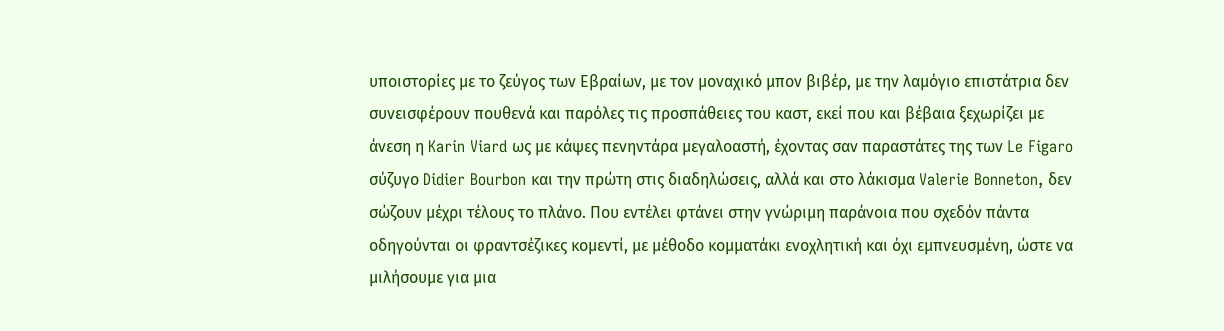υποιστορίες με το ζεύγος των Εβραίων, με τον μοναχικό μπον βιβέρ, με την λαμόγιο επιστάτρια δεν συνεισφέρουν πουθενά και παρόλες τις προσπάθειες του καστ, εκεί που και βέβαια ξεχωρίζει με άνεση η Karin Viard ως με κάψες πενηντάρα μεγαλοαστή, έχοντας σαν παραστάτες της των Le Figaro σύζυγο Didier Bourbon και την πρώτη στις διαδηλώσεις, αλλά και στο λάκισμα Valerie Bonneton, δεν σώζουν μέχρι τέλους το πλάνο. Που εντέλει φτάνει στην γνώριμη παράνοια που σχεδόν πάντα οδηγούνται οι φραντσέζικες κομεντί, με μέθοδο κομματάκι ενοχλητική και όχι εμπνευσμένη, ώστε να μιλήσουμε για μια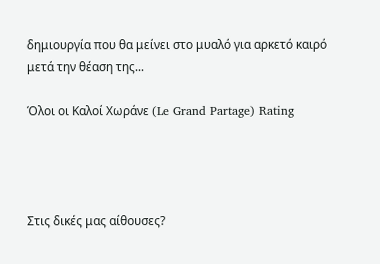δημιουργία που θα μείνει στο μυαλό για αρκετό καιρό μετά την θέαση της...

Όλοι οι Καλοί Χωράνε (Le Grand Partage) Rating




Στις δικές μας αίθουσες?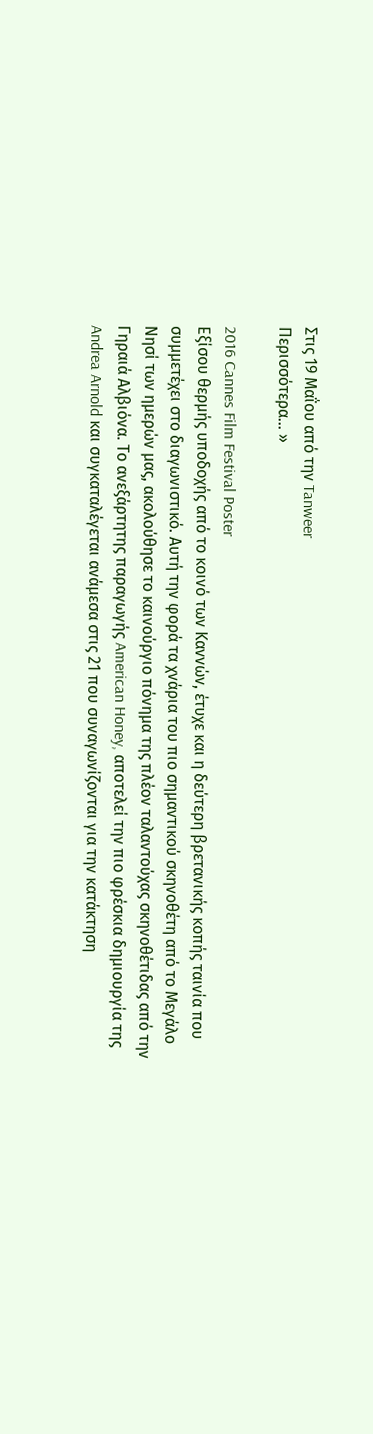Στις 19 Μαΐου από την Tanweer
Περισσότερα... »

2016 Cannes Film Festival Poster
Εξίσου θερμής υποδοχής από το κοινό των Καννών, έτυχε και η δεύτερη βρετανικής κοπής ταινία που συμμετέχει στο διαγωνιστικό. Αυτή την φορά τα χνάρια του πιο σημαντικού σκηνοθέτη από το Μεγάλο Νησί των ημερών μας, ακολούθησε το καινούργιο πόνημα της πλέον ταλαντούχας σκηνοθέτιδας από την Γηραιά Αλβιόνα. Το ανεξάρτητης παραγωγής American Honey, αποτελεί την πιο φρέσκια δημιουργία της Andrea Arnold και συγκαταλέγεται ανάμεσα στις 21 που συναγωνίζονται για την κατάκτηση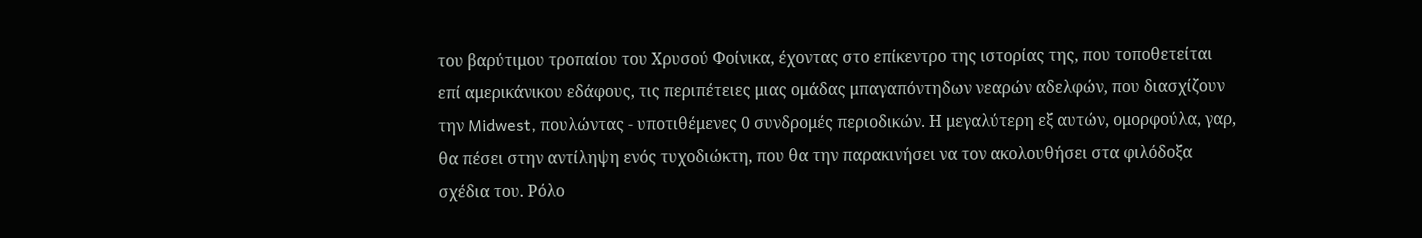του βαρύτιμου τροπαίου του Χρυσού Φοίνικα, έχοντας στο επίκεντρο της ιστορίας της, που τοποθετείται επί αμερικάνικου εδάφους, τις περιπέτειες μιας ομάδας μπαγαπόντηδων νεαρών αδελφών, που διασχίζουν την Midwest, πουλώντας - υποτιθέμενες 0 συνδρομές περιοδικών. Η μεγαλύτερη εξ αυτών, ομορφούλα, γαρ, θα πέσει στην αντίληψη ενός τυχοδιώκτη, που θα την παρακινήσει να τον ακολουθήσει στα φιλόδοξα σχέδια του. Ρόλο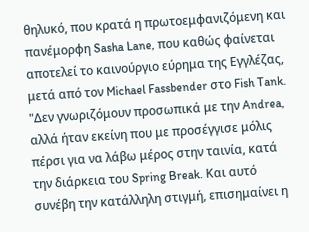θηλυκό, που κρατά η πρωτοεμφανιζόμενη και πανέμορφη Sasha Lane, που καθώς φαίνεται αποτελεί το καινούργιο εύρημα της Εγγλέζας, μετά από τον Michael Fassbender στο Fish Tank. "Δεν γνωριζόμουν προσωπικά με την Andrea, αλλά ήταν εκείνη που με προσέγγισε μόλις πέρσι για να λάβω μέρος στην ταινία, κατά την διάρκεια του Spring Break. Και αυτό συνέβη την κατάλληλη στιγμή, επισημαίνει η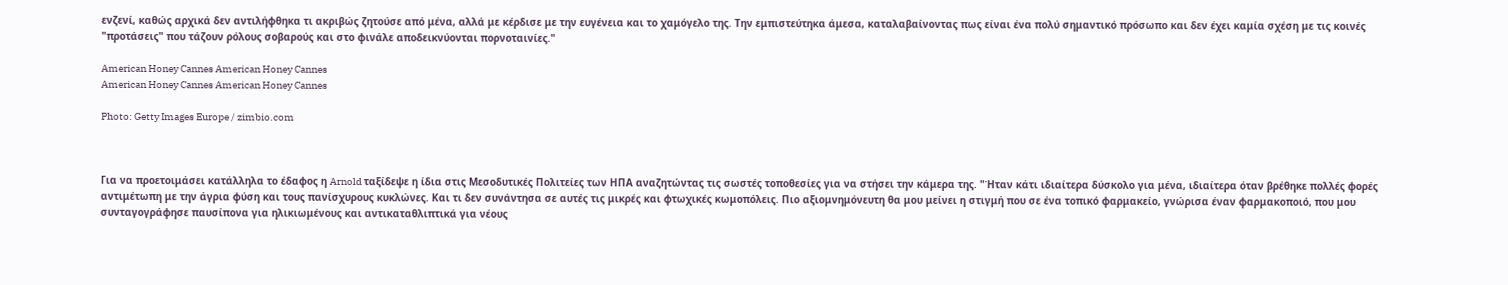ενζενί, καθώς αρχικά δεν αντιλήφθηκα τι ακριβώς ζητούσε από μένα, αλλά με κέρδισε με την ευγένεια και το χαμόγελο της. Την εμπιστεύτηκα άμεσα, καταλαβαίνοντας πως είναι ένα πολύ σημαντικό πρόσωπο και δεν έχει καμία σχέση με τις κοινές "προτάσεις" που τάζουν ρόλους σοβαρούς και στο φινάλε αποδεικνύονται πορνοταινίες."

American Honey Cannes American Honey Cannes
American Honey Cannes American Honey Cannes

Photo: Getty Images Europe / zimbio.com



Για να προετοιμάσει κατάλληλα το έδαφος η Arnold ταξίδεψε η ίδια στις Μεσοδυτικές Πολιτείες των ΗΠΑ αναζητώντας τις σωστές τοποθεσίες για να στήσει την κάμερα της. "Ήταν κάτι ιδιαίτερα δύσκολο για μένα, ιδιαίτερα όταν βρέθηκε πολλές φορές αντιμέτωπη με την άγρια φύση και τους πανίσχυρους κυκλώνες. Και τι δεν συνάντησα σε αυτές τις μικρές και φτωχικές κωμοπόλεις. Πιο αξιομνημόνευτη θα μου μείνει η στιγμή που σε ένα τοπικό φαρμακείο, γνώρισα έναν φαρμακοποιό, που μου συνταγογράφησε παυσίπονα για ηλικιωμένους και αντικαταθλιπτικά για νέους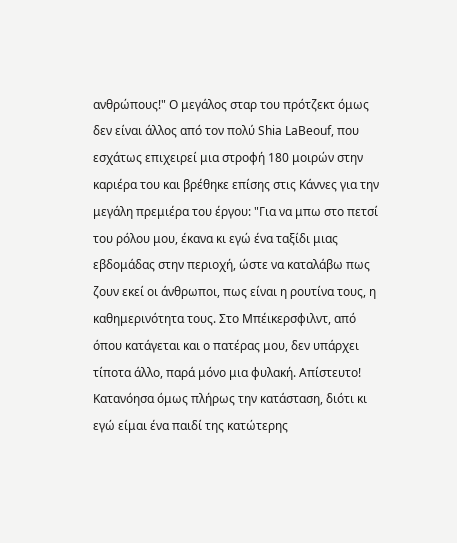ανθρώπους!" Ο μεγάλος σταρ του πρότζεκτ όμως δεν είναι άλλος από τον πολύ Shia LaBeouf, που εσχάτως επιχειρεί μια στροφή 180 μοιρών στην καριέρα του και βρέθηκε επίσης στις Κάννες για την μεγάλη πρεμιέρα του έργου: "Για να μπω στο πετσί του ρόλου μου, έκανα κι εγώ ένα ταξίδι μιας εβδομάδας στην περιοχή, ώστε να καταλάβω πως ζουν εκεί οι άνθρωποι, πως είναι η ρουτίνα τους, η καθημερινότητα τους. Στο Μπέικερσφιλντ, από όπου κατάγεται και ο πατέρας μου, δεν υπάρχει τίποτα άλλο, παρά μόνο μια φυλακή. Απίστευτο! Κατανόησα όμως πλήρως την κατάσταση, διότι κι εγώ είμαι ένα παιδί της κατώτερης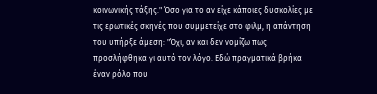κοινωνικής τάξης." Όσο για το αν είχε κάποιες δυσκολίες με τις ερωτικές σκηνές που συμμετείχε στο φιλμ, η απάντηση του υπήρξε άμεση: "Όχι, αν και δεν νομίζω πως προσλήφθηκα γι αυτό τον λόγο. Εδώ πραγματικά βρήκα έναν ρόλο που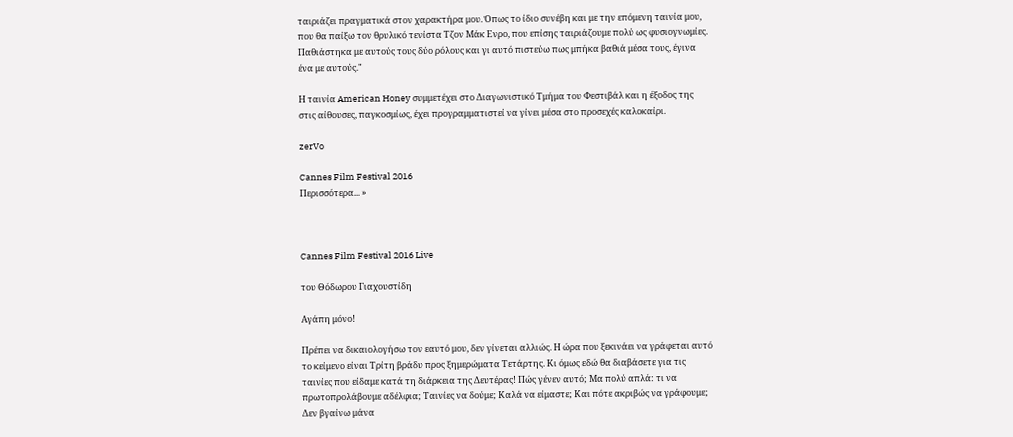ταιριάζει πραγματικά στον χαρακτήρα μου. Όπως το ίδιο συνέβη και με την επόμενη ταινία μου, που θα παίξω τον θρυλικό τενίστα Τζον Μάκ Ενρο, που επίσης ταιριάζουμε πολύ ως φυσιογνωμίες. Παθιάστηκα με αυτούς τους δύο ρόλους και γι αυτό πιστεύω πως μπήκα βαθιά μέσα τους, έγινα ένα με αυτούς."

Η ταινία American Honey συμμετέχει στο Διαγωνιστικό Τμήμα του Φεστιβάλ και η έξοδος της στις αίθουσες, παγκοσμίως, έχει προγραμματιστεί να γίνει μέσα στο προσεχές καλοκαίρι.

zerVo

Cannes Film Festival 2016
Περισσότερα... »



Cannes Film Festival 2016 Live

του Θόδωρου Γιαχουστίδη

Αγάπη μόνο!

Πρέπει να δικαιολογήσω τον εαυτό μου, δεν γίνεται αλλιώς. Η ώρα που ξεκινάει να γράφεται αυτό το κείμενο είναι Τρίτη βράδυ προς ξημερώματα Τετάρτης. Κι όμως εδώ θα διαβάσετε για τις ταινίες που είδαμε κατά τη διάρκεια της Δευτέρας! Πώς γένεν αυτό; Μα πολύ απλά: τι να πρωτοπρολάβουμε αδέλφια; Ταινίες να δούμε; Καλά να είμαστε; Και πότε ακριβώς να γράφουμε; Δεν βγαίνω μάνα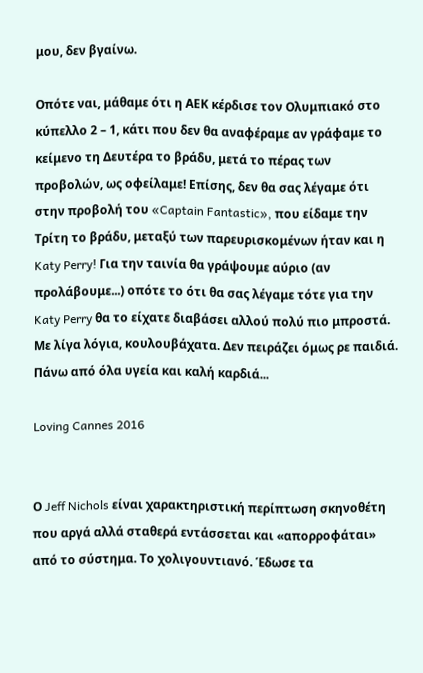μου, δεν βγαίνω.

Οπότε ναι, μάθαμε ότι η ΑΕΚ κέρδισε τον Ολυμπιακό στο κύπελλο 2 – 1, κάτι που δεν θα αναφέραμε αν γράφαμε το κείμενο τη Δευτέρα το βράδυ, μετά το πέρας των προβολών, ως οφείλαμε! Επίσης, δεν θα σας λέγαμε ότι στην προβολή του «Captain Fantastic», που είδαμε την Τρίτη το βράδυ, μεταξύ των παρευρισκομένων ήταν και η Katy Perry! Για την ταινία θα γράψουμε αύριο (αν προλάβουμε...) οπότε το ότι θα σας λέγαμε τότε για την Katy Perry θα το είχατε διαβάσει αλλού πολύ πιο μπροστά. Με λίγα λόγια, κουλουβάχατα. Δεν πειράζει όμως ρε παιδιά. Πάνω από όλα υγεία και καλή καρδιά...

Loving Cannes 2016


Ο Jeff Nichols είναι χαρακτηριστική περίπτωση σκηνοθέτη που αργά αλλά σταθερά εντάσσεται και «απορροφάται» από το σύστημα. Το χολιγουντιανό. Έδωσε τα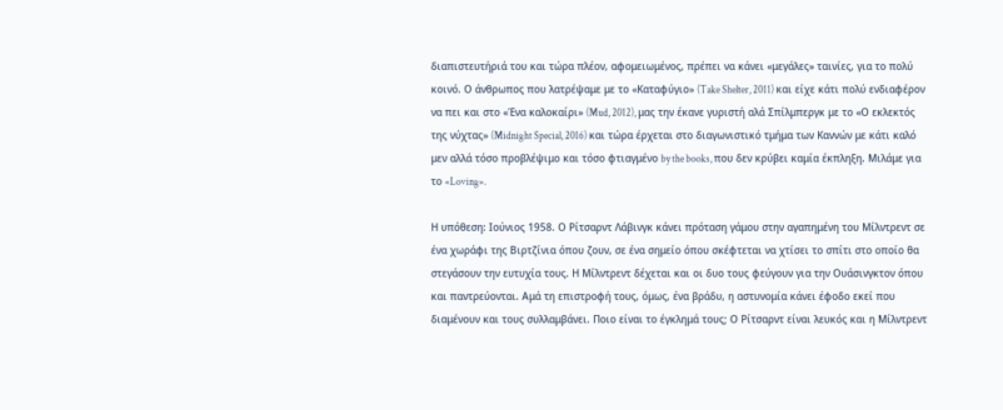διαπιστευτήριά του και τώρα πλέον, αφομειωμένος, πρέπει να κάνει «μεγάλες» ταινίες, για το πολύ κοινό. Ο άνθρωπος που λατρέψαμε με το «Καταφύγιο» (Take Shelter, 2011) και είχε κάτι πολύ ενδιαφέρον να πει και στο «Ένα καλοκαίρι» (Mud, 2012), μας την έκανε γυριστή αλά Σπίλμπεργκ με το «Ο εκλεκτός της νύχτας» (Midnight Special, 2016) και τώρα έρχεται στο διαγωνιστικό τμήμα των Καννών με κάτι καλό μεν αλλά τόσο προβλέψιμο και τόσο φτιαγμένο by the books, που δεν κρύβει καμία έκπληξη. Μιλάμε για το «Loving».

Η υπόθεση: Ιούνιος 1958. Ο Ρίτσαρντ Λάβινγκ κάνει πρόταση γάμου στην αγαπημένη του Μίλντρεντ σε ένα χωράφι της Βιρτζίνια όπου ζουν, σε ένα σημείο όπου σκέφτεται να χτίσει το σπίτι στο οποίο θα στεγάσουν την ευτυχία τους. Η Μίλντρεντ δέχεται και οι δυο τους φεύγουν για την Ουάσινγκτον όπου και παντρεύονται. Αμά τη επιστροφή τους, όμως, ένα βράδυ, η αστυνομία κάνει έφοδο εκεί που διαμένουν και τους συλλαμβάνει. Ποιο είναι το έγκλημά τους; Ο Ρίτσαρντ είναι λευκός και η Μίλντρεντ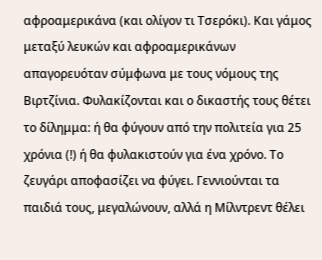αφροαμερικάνα (και ολίγον τι Τσερόκι). Και γάμος μεταξύ λευκών και αφροαμερικάνων απαγορευόταν σύμφωνα με τους νόμους της Βιρτζίνια. Φυλακίζονται και ο δικαστής τους θέτει το δίλημμα: ή θα φύγουν από την πολιτεία για 25 χρόνια (!) ή θα φυλακιστούν για ένα χρόνο. Το ζευγάρι αποφασίζει να φύγει. Γεννιούνται τα παιδιά τους, μεγαλώνουν, αλλά η Μίλντρεντ θέλει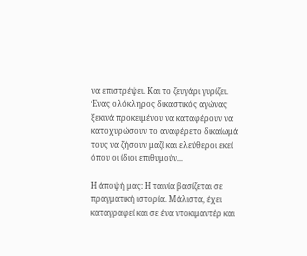να επιστρέψει. Και το ζευγάρι γυρίζει. Ένας ολόκληρος δικαστικός αγώνας ξεκινά προκειμένου να καταφέρουν να κατοχυρώσουν το αναφέρετο δικαίωμά τους να ζήσουν μαζί και ελεύθεροι εκεί όπου οι ίδιοι επιθυμούν...

Η άποψή μας: Η ταινία βασίζεται σε πραγματική ιστορία. Μάλιστα, έχει καταγραφεί και σε ένα ντοκιμαντέρ και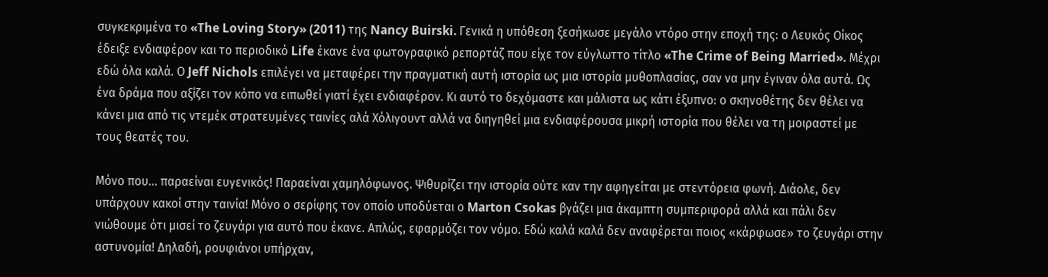συγκεκριμένα το «The Loving Story» (2011) της Nancy Buirski. Γενικά η υπόθεση ξεσήκωσε μεγάλο ντόρο στην εποχή της: ο Λευκός Οίκος έδειξε ενδιαφέρον και το περιοδικό Life έκανε ένα φωτογραφικό ρεπορτάζ που είχε τον εύγλωττο τίτλο «The Crime of Being Married». Μέχρι εδώ όλα καλά. Ο Jeff Nichols επιλέγει να μεταφέρει την πραγματική αυτή ιστορία ως μια ιστορία μυθοπλασίας, σαν να μην έγιναν όλα αυτά. Ως ένα δράμα που αξίζει τον κόπο να ειπωθεί γιατί έχει ενδιαφέρον. Κι αυτό το δεχόμαστε και μάλιστα ως κάτι έξυπνο: ο σκηνοθέτης δεν θέλει να κάνει μια από τις ντεμέκ στρατευμένες ταινίες αλά Χόλιγουντ αλλά να διηγηθεί μια ενδιαφέρουσα μικρή ιστορία που θέλει να τη μοιραστεί με τους θεατές του.

Μόνο που... παραείναι ευγενικός! Παραείναι χαμηλόφωνος. Ψιθυρίζει την ιστορία ούτε καν την αφηγείται με στεντόρεια φωνή. Διάολε, δεν υπάρχουν κακοί στην ταινία! Μόνο ο σερίφης τον οποίο υποδύεται ο Marton Csokas βγάζει μια άκαμπτη συμπεριφορά αλλά και πάλι δεν νιώθουμε ότι μισεί το ζευγάρι για αυτό που έκανε. Απλώς, εφαρμόζει τον νόμο. Εδώ καλά καλά δεν αναφέρεται ποιος «κάρφωσε» το ζευγάρι στην αστυνομία! Δηλαδή, ρουφιάνοι υπήρχαν,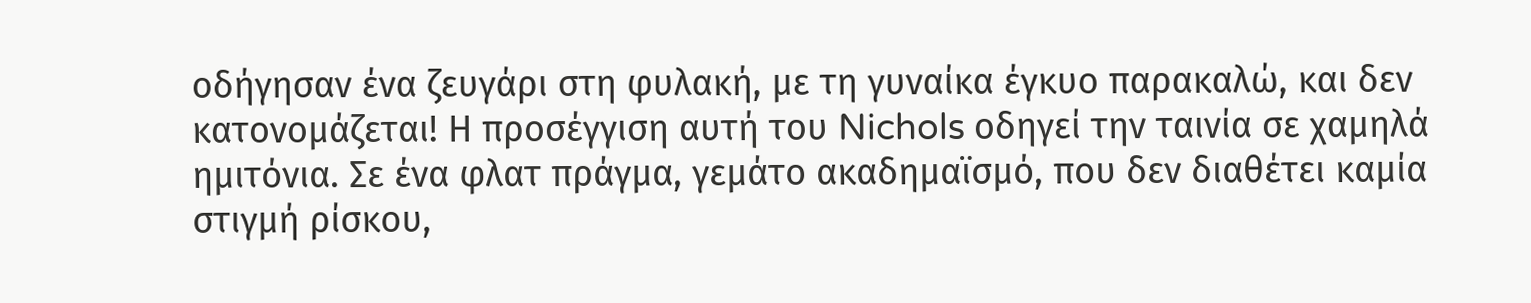οδήγησαν ένα ζευγάρι στη φυλακή, με τη γυναίκα έγκυο παρακαλώ, και δεν κατονομάζεται! Η προσέγγιση αυτή του Nichols οδηγεί την ταινία σε χαμηλά ημιτόνια. Σε ένα φλατ πράγμα, γεμάτο ακαδημαϊσμό, που δεν διαθέτει καμία στιγμή ρίσκου,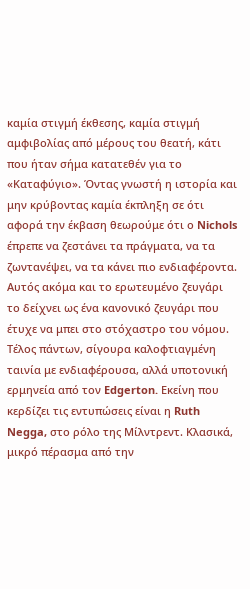καμία στιγμή έκθεσης, καμία στιγμή αμφιβολίας από μέρους του θεατή, κάτι που ήταν σήμα κατατεθέν για το «Καταφύγιο». Όντας γνωστή η ιστορία και μην κρύβοντας καμία έκπληξη σε ότι αφορά την έκβαση θεωρούμε ότι ο Nichols έπρεπε να ζεστάνει τα πράγματα, να τα ζωντανέψει, να τα κάνει πιο ενδιαφέροντα. Αυτός ακόμα και το ερωτευμένο ζευγάρι το δείχνει ως ένα κανονικό ζευγάρι που έτυχε να μπει στο στόχαστρο του νόμου. Τέλος πάντων, σίγουρα καλοφτιαγμένη ταινία με ενδιαφέρουσα, αλλά υποτονική ερμηνεία από τον Edgerton. Εκείνη που κερδίζει τις εντυπώσεις είναι η Ruth Negga, στο ρόλο της Μίλντρεντ. Κλασικά, μικρό πέρασμα από την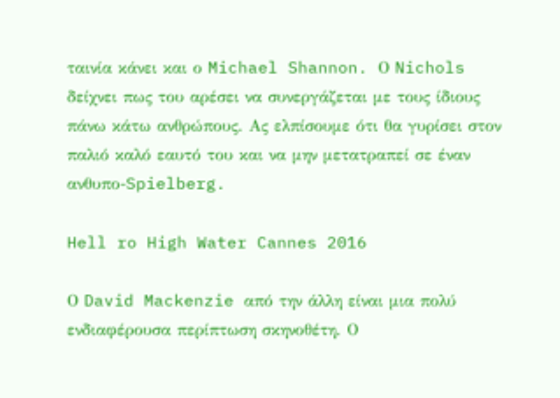ταινία κάνει και ο Michael Shannon. Ο Nichols δείχνει πως του αρέσει να συνεργάζεται με τους ίδιους πάνω κάτω ανθρώπους. Ας ελπίσουμε ότι θα γυρίσει στον παλιό καλό εαυτό του και να μην μετατραπεί σε έναν ανθυπο-Spielberg.

Hell ro High Water Cannes 2016

Ο David Mackenzie από την άλλη είναι μια πολύ ενδιαφέρουσα περίπτωση σκηνοθέτη. Ο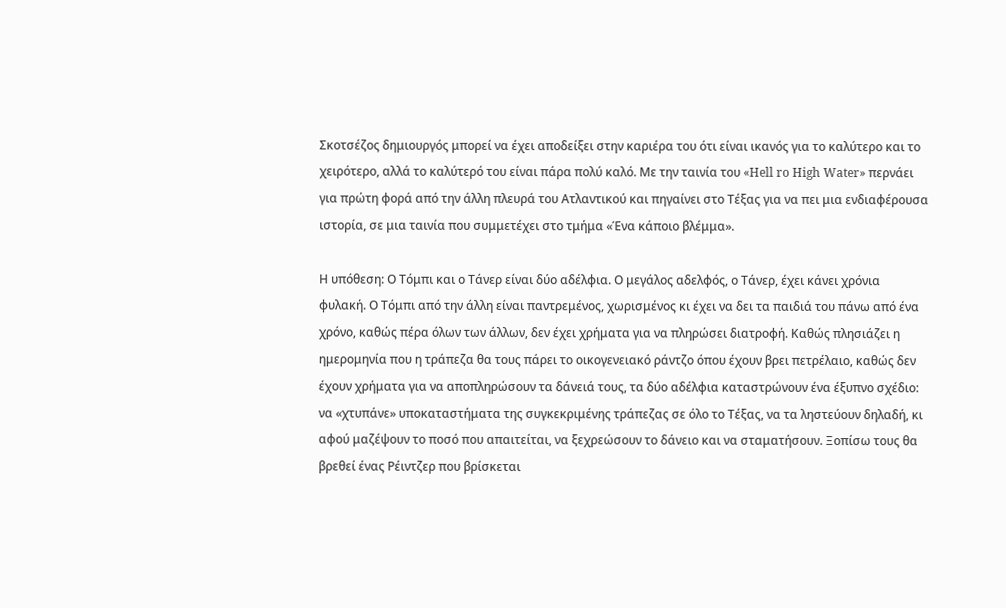Σκοτσέζος δημιουργός μπορεί να έχει αποδείξει στην καριέρα του ότι είναι ικανός για το καλύτερο και το χειρότερο, αλλά το καλύτερό του είναι πάρα πολύ καλό. Με την ταινία του «Hell ro High Water» περνάει για πρώτη φορά από την άλλη πλευρά του Ατλαντικού και πηγαίνει στο Τέξας για να πει μια ενδιαφέρουσα ιστορία, σε μια ταινία που συμμετέχει στο τμήμα «Ένα κάποιο βλέμμα».

Η υπόθεση: Ο Τόμπι και ο Τάνερ είναι δύο αδέλφια. Ο μεγάλος αδελφός, ο Τάνερ, έχει κάνει χρόνια φυλακή. Ο Τόμπι από την άλλη είναι παντρεμένος, χωρισμένος κι έχει να δει τα παιδιά του πάνω από ένα χρόνο, καθώς πέρα όλων των άλλων, δεν έχει χρήματα για να πληρώσει διατροφή. Καθώς πλησιάζει η ημερομηνία που η τράπεζα θα τους πάρει το οικογενειακό ράντζο όπου έχουν βρει πετρέλαιο, καθώς δεν έχουν χρήματα για να αποπληρώσουν τα δάνειά τους, τα δύο αδέλφια καταστρώνουν ένα έξυπνο σχέδιο: να «χτυπάνε» υποκαταστήματα της συγκεκριμένης τράπεζας σε όλο το Τέξας, να τα ληστεύουν δηλαδή, κι αφού μαζέψουν το ποσό που απαιτείται, να ξεχρεώσουν το δάνειο και να σταματήσουν. Ξοπίσω τους θα βρεθεί ένας Ρέιντζερ που βρίσκεται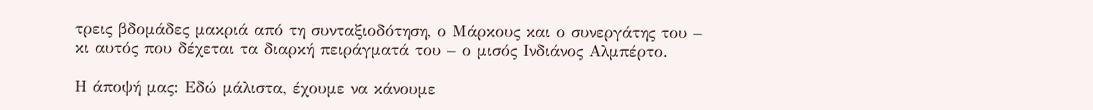τρεις βδομάδες μακριά από τη συνταξιοδότηση, ο Μάρκους και ο συνεργάτης του – κι αυτός που δέχεται τα διαρκή πειράγματά του – ο μισός Ινδιάνος Αλμπέρτο.

Η άποψή μας: Εδώ μάλιστα, έχουμε να κάνουμε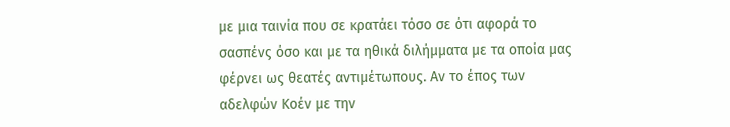με μια ταινία που σε κρατάει τόσο σε ότι αφορά το σασπένς όσο και με τα ηθικά διλήμματα με τα οποία μας φέρνει ως θεατές αντιμέτωπους. Αν το έπος των αδελφών Κοέν με την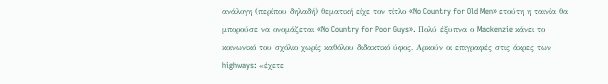ανάλογη (περίπου δηλαδή) θεματική είχε τον τίτλο «No Country for Old Men» ετούτη η ταινία θα μπορούσε να ονομάζεται «No Country for Poor Guys». Πολύ έξυπνα ο Mackenzie κάνει το κοινωνικό του σχόλιο χωρίς καθόλου διδακτικό ύφος. Αρκούν οι επιγραφές στις άκρες των highways: «έχετε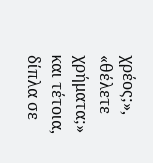χρέος;», «θέλετε χρήματα;» και τέτοια, δίπλα σε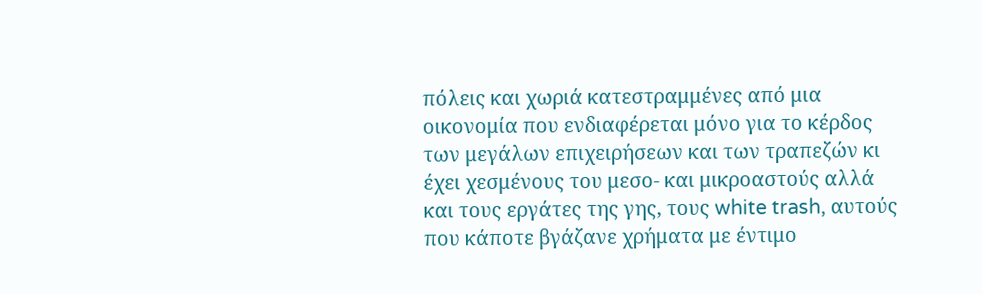πόλεις και χωριά κατεστραμμένες από μια οικονομία που ενδιαφέρεται μόνο για το κέρδος των μεγάλων επιχειρήσεων και των τραπεζών κι έχει χεσμένους του μεσο- και μικροαστούς αλλά και τους εργάτες της γης, τους white trash, αυτούς που κάποτε βγάζανε χρήματα με έντιμο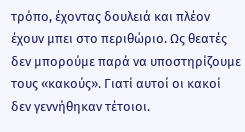τρόπο, έχοντας δουλειά και πλέον έχουν μπει στο περιθώριο. Ως θεατές δεν μπορούμε παρά να υποστηρίζουμε τους «κακούς». Γιατί αυτοί οι κακοί δεν γεννήθηκαν τέτοιοι.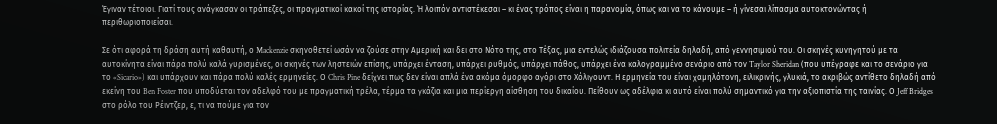Έγιναν τέτοιοι. Γιατί τους ανάγκασαν οι τράπεζες, οι πραγματικοί κακοί της ιστορίας. Ή λοιπόν αντιστέκεσαι – κι ένας τρόπος είναι η παρανομία, όπως και να το κάνουμε – ή γίνεσαι λίπασμα αυτοκτονώντας ή περιθωριοποιείσαι.

Σε ότι αφορά τη δράση αυτή καθαυτή, ο Mackenzie σκηνοθετεί ωσάν να ζούσε στην Αμερική και δει στο Νότο της, στο Τέξας, μια εντελώς ιδιάζουσα πολιτεία δηλαδή, από γεννησιμιού του. Οι σκηνές κυνηγητού με τα αυτοκίνητα είναι πάρα πολύ καλά γυρισμένες, οι σκηνές των ληστειών επίσης, υπάρχει ένταση, υπάρχει ρυθμός, υπάρχει πάθος, υπάρχει ένα καλογραμμένο σενάριο από τον Taylor Sheridan (που υπέγραφε και το σενάριο για το «Sicario») και υπάρχουν και πάρα πολύ καλές ερμηνείες. Ο Chris Pine δείχνει πως δεν είναι απλά ένα ακόμα όμορφο αγόρι στο Χόλιγουντ. Η ερμηνεία του είναι χαμηλότονη, ειλικρινής, γλυκιά, το ακριβώς αντίθετο δηλαδή από εκείνη του Ben Foster που υποδύεται τον αδελφό του με πραγματική τρέλα, τέρμα τα γκάζια και μια περίεργη αίσθηση του δικαίου. Πείθουν ως αδέλφια κι αυτό είναι πολύ σημαντικό για την αξιοπιστία της ταινίας. Ο Jeff Bridges στο ρόλο του Ρέιντζερ, ε, τι να πούμε για τον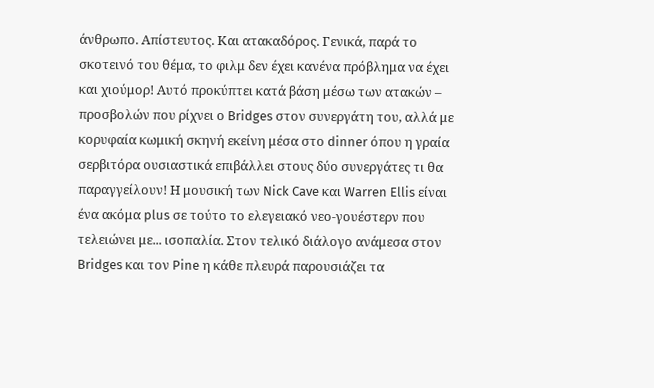άνθρωπο. Απίστευτος. Και ατακαδόρος. Γενικά, παρά το σκοτεινό του θέμα, το φιλμ δεν έχει κανένα πρόβλημα να έχει και χιούμορ! Αυτό προκύπτει κατά βάση μέσω των ατακών – προσβολών που ρίχνει ο Bridges στον συνεργάτη του, αλλά με κορυφαία κωμική σκηνή εκείνη μέσα στο dinner όπου η γραία σερβιτόρα ουσιαστικά επιβάλλει στους δύο συνεργάτες τι θα παραγγείλουν! Η μουσική των Nick Cave και Warren Ellis είναι ένα ακόμα plus σε τούτο το ελεγειακό νεο-γουέστερν που τελειώνει με... ισοπαλία. Στον τελικό διάλογο ανάμεσα στον Bridges και τον Pine η κάθε πλευρά παρουσιάζει τα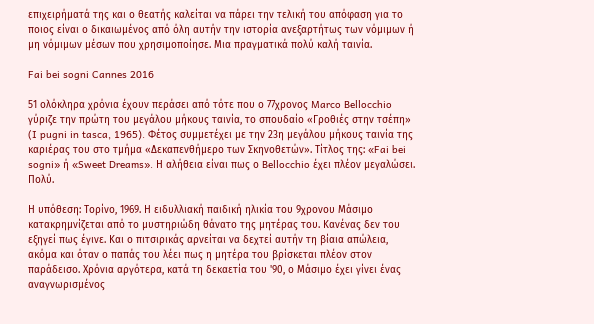επιχειρήματά της και ο θεατής καλείται να πάρει την τελική του απόφαση για το ποιος είναι ο δικαιωμένος από όλη αυτήν την ιστορία ανεξαρτήτως των νόμιμων ή μη νόμιμων μέσων που χρησιμοποίησε. Μια πραγματικά πολύ καλή ταινία.

Fai bei sogni Cannes 2016

51 ολόκληρα χρόνια έχουν περάσει από τότε που ο 77χρονος Marco Bellocchio γύριζε την πρώτη του μεγάλου μήκους ταινία, το σπουδαίο «Γροθιές στην τσέπη» (I pugni in tasca, 1965). Φέτος συμμετέχει με την 23η μεγάλου μήκους ταινία της καριέρας του στο τμήμα «Δεκαπενθήμερο των Σκηνοθετών». Τίτλος της: «Fai bei sogni» ή «Sweet Dreams». Η αλήθεια είναι πως ο Bellocchio έχει πλέον μεγαλώσει. Πολύ.

Η υπόθεση: Τορίνο, 1969. Η ειδυλλιακή παιδική ηλικία του 9χρονου Μάσιμο κατακρημνίζεται από το μυστηριώδη θάνατο της μητέρας του. Κανένας δεν του εξηγεί πως έγινε. Και ο πιτσιρικάς αρνείται να δεχτεί αυτήν τη βίαια απώλεια, ακόμα και όταν ο παπάς του λέει πως η μητέρα του βρίσκεται πλέον στον παράδεισο. Χρόνια αργότερα, κατά τη δεκαετία του '90, ο Μάσιμο έχει γίνει ένας αναγνωρισμένος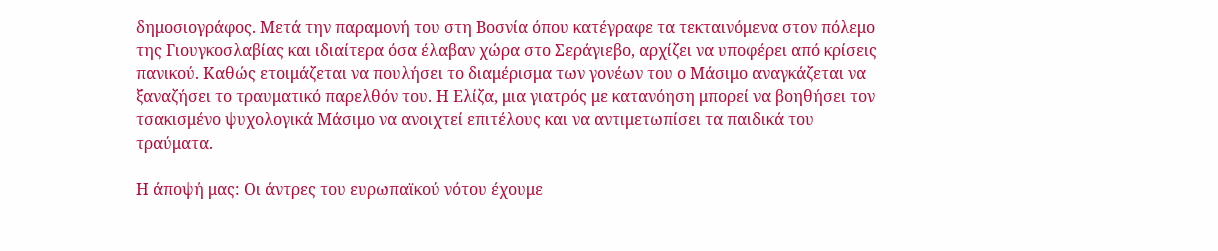δημοσιογράφος. Μετά την παραμονή του στη Βοσνία όπου κατέγραφε τα τεκταινόμενα στον πόλεμο της Γιουγκοσλαβίας και ιδιαίτερα όσα έλαβαν χώρα στο Σεράγιεβο, αρχίζει να υποφέρει από κρίσεις πανικού. Καθώς ετοιμάζεται να πουλήσει το διαμέρισμα των γονέων του ο Μάσιμο αναγκάζεται να ξαναζήσει το τραυματικό παρελθόν του. Η Ελίζα, μια γιατρός με κατανόηση μπορεί να βοηθήσει τον τσακισμένο ψυχολογικά Μάσιμο να ανοιχτεί επιτέλους και να αντιμετωπίσει τα παιδικά του τραύματα.

Η άποψή μας: Οι άντρες του ευρωπαϊκού νότου έχουμε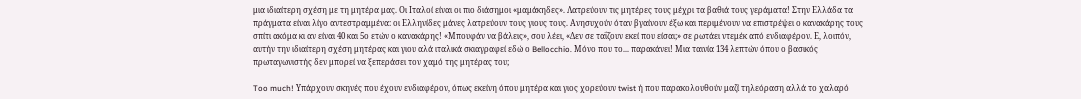μια ιδιαίτερη σχέση με τη μητέρα μας. Οι Ιταλοί είναι οι πιο διάσημοι «μαμάκηδες». Λατρεύουν τις μητέρες τους μέχρι τα βαθιά τους γεράματα! Στην Ελλάδα τα πράγματα είναι λίγο αντεστραμμένα: οι Ελληνίδες μάνες λατρεύουν τους γιους τους. Ανησυχούν όταν βγαίνουν έξω και περιμένουν να επιστρέψει ο κανακάρης τους σπίτι ακόμα κι αν είναι 40 και 5ο ετών ο κανακάρης! «Μπουφάν να βάλεις», σου λέει, «Δεν σε ταΐζουν εκεί που είσαι;» σε ρωτάει ντεμέκ από ενδιαφέρον. Ε, λοιπόν, αυτήν την ιδιαίτερη σχέση μητέρας και γιου αλά ιταλικά σκιαγραφεί εδώ ο Bellocchio. Μόνο που το... παρακάνει! Μια ταινία 134 λεπτών όπου ο βασικός πρωταγωνιστής δεν μπορεί να ξεπεράσει τον χαμό της μητέρας του;

Too much! Υπάρχουν σκηνές που έχουν ενδιαφέρον, όπως εκείνη όπου μητέρα και γιος χορεύουν twist ή που παρακολουθούν μαζί τηλεόραση αλλά το χαλαρό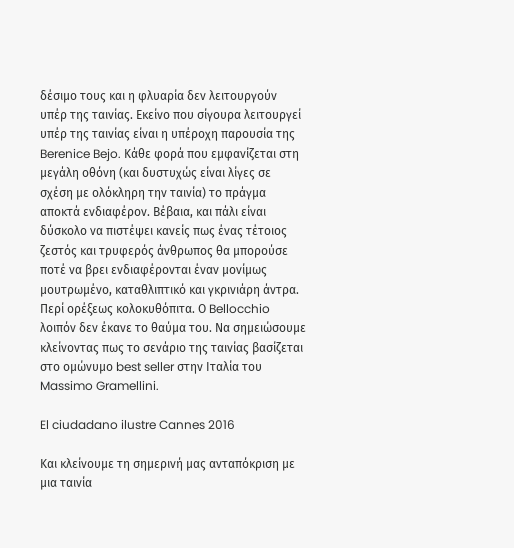δέσιμο τους και η φλυαρία δεν λειτουργούν υπέρ της ταινίας. Εκείνο που σίγουρα λειτουργεί υπέρ της ταινίας είναι η υπέροχη παρουσία της Berenice Bejo. Κάθε φορά που εμφανίζεται στη μεγάλη οθόνη (και δυστυχώς είναι λίγες σε σχέση με ολόκληρη την ταινία) το πράγμα αποκτά ενδιαφέρον. Βέβαια, και πάλι είναι δύσκολο να πιστέψει κανείς πως ένας τέτοιος ζεστός και τρυφερός άνθρωπος θα μπορούσε ποτέ να βρει ενδιαφέρονται έναν μονίμως μουτρωμένο, καταθλιπτικό και γκρινιάρη άντρα. Περί ορέξεως κολοκυθόπιτα. Ο Bellocchio λοιπόν δεν έκανε το θαύμα του. Να σημειώσουμε κλείνοντας πως το σενάριο της ταινίας βασίζεται στο ομώνυμο best seller στην Ιταλία του Massimo Gramellini.

El ciudadano ilustre Cannes 2016

Και κλείνουμε τη σημερινή μας ανταπόκριση με μια ταινία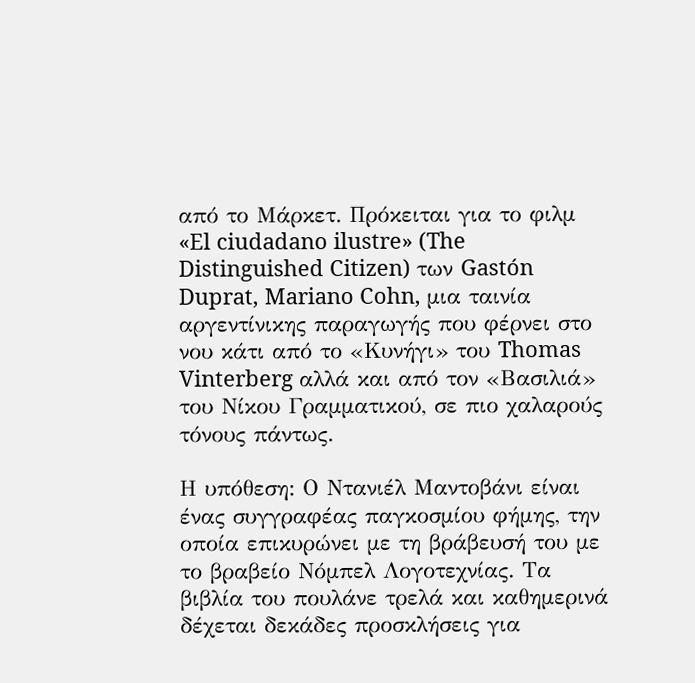από το Μάρκετ. Πρόκειται για το φιλμ «El ciudadano ilustre» (The Distinguished Citizen) των Gastón Duprat, Mariano Cohn, μια ταινία αργεντίνικης παραγωγής που φέρνει στο νου κάτι από το «Κυνήγι» του Thomas Vinterberg αλλά και από τον «Βασιλιά» του Νίκου Γραμματικού, σε πιο χαλαρούς τόνους πάντως.

Η υπόθεση: Ο Ντανιέλ Μαντοβάνι είναι ένας συγγραφέας παγκοσμίου φήμης, την οποία επικυρώνει με τη βράβευσή του με το βραβείο Νόμπελ Λογοτεχνίας. Τα βιβλία του πουλάνε τρελά και καθημερινά δέχεται δεκάδες προσκλήσεις για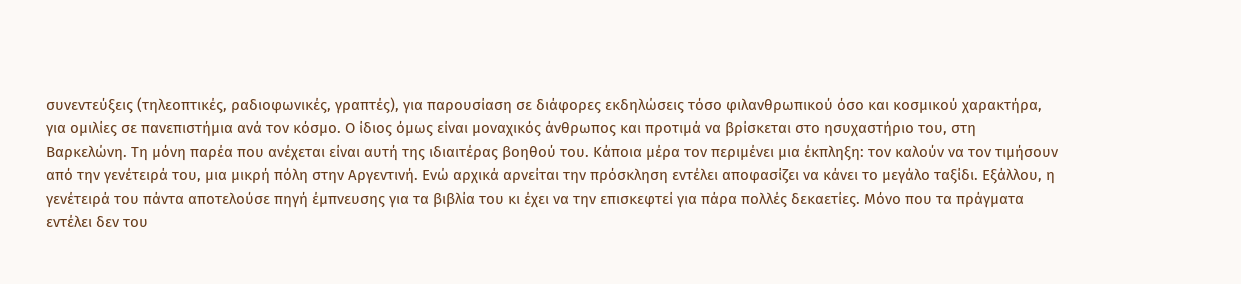συνεντεύξεις (τηλεοπτικές, ραδιοφωνικές, γραπτές), για παρουσίαση σε διάφορες εκδηλώσεις τόσο φιλανθρωπικού όσο και κοσμικού χαρακτήρα, για ομιλίες σε πανεπιστήμια ανά τον κόσμο. Ο ίδιος όμως είναι μοναχικός άνθρωπος και προτιμά να βρίσκεται στο ησυχαστήριο του, στη Βαρκελώνη. Τη μόνη παρέα που ανέχεται είναι αυτή της ιδιαιτέρας βοηθού του. Κάποια μέρα τον περιμένει μια έκπληξη: τον καλούν να τον τιμήσουν από την γενέτειρά του, μια μικρή πόλη στην Αργεντινή. Ενώ αρχικά αρνείται την πρόσκληση εντέλει αποφασίζει να κάνει το μεγάλο ταξίδι. Εξάλλου, η γενέτειρά του πάντα αποτελούσε πηγή έμπνευσης για τα βιβλία του κι έχει να την επισκεφτεί για πάρα πολλές δεκαετίες. Μόνο που τα πράγματα εντέλει δεν του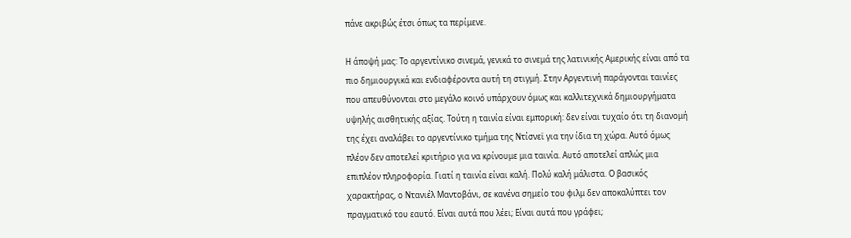πάνε ακριβώς έτσι όπως τα περίμενε.

Η άποψή μας: Το αργεντίνικο σινεμά, γενικά το σινεμά της λατινικής Αμερικής είναι από τα πιο δημιουργικά και ενδιαφέροντα αυτή τη στιγμή. Στην Αργεντινή παράγονται ταινίες που απευθύνονται στο μεγάλο κοινό υπάρχουν όμως και καλλιτεχνικά δημιουργήματα υψηλής αισθητικής αξίας. Τούτη η ταινία είναι εμπορική: δεν είναι τυχαίο ότι τη διανομή της έχει αναλάβει το αργεντίνικο τμήμα της Ντίσνεϊ για την ίδια τη χώρα. Αυτό όμως πλέον δεν αποτελεί κριτήριο για να κρίνουμε μια ταινία. Αυτό αποτελεί απλώς μια επιπλέον πληροφορία. Γιατί η ταινία είναι καλή. Πολύ καλή μάλιστα. Ο βασικός χαρακτήρας, ο Ντανιέλ Μαντοβάνι, σε κανένα σημείο του φιλμ δεν αποκαλύπτει τον πραγματικό του εαυτό. Είναι αυτά που λέει; Είναι αυτά που γράφει;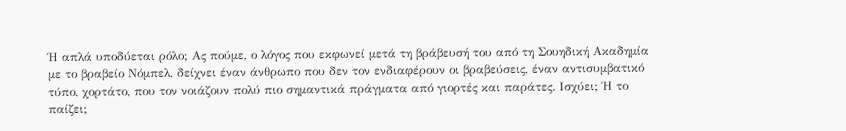Ή απλά υποδύεται ρόλο; Ας πούμε, ο λόγος που εκφωνεί μετά τη βράβευσή του από τη Σουηδική Ακαδημία με το βραβείο Νόμπελ, δείχνει έναν άνθρωπο που δεν τον ενδιαφέρουν οι βραβεύσεις, έναν αντισυμβατικό τύπο, χορτάτο, που τον νοιάζουν πολύ πιο σημαντικά πράγματα από γιορτές και παράτες. Ισχύει; Ή το παίζει;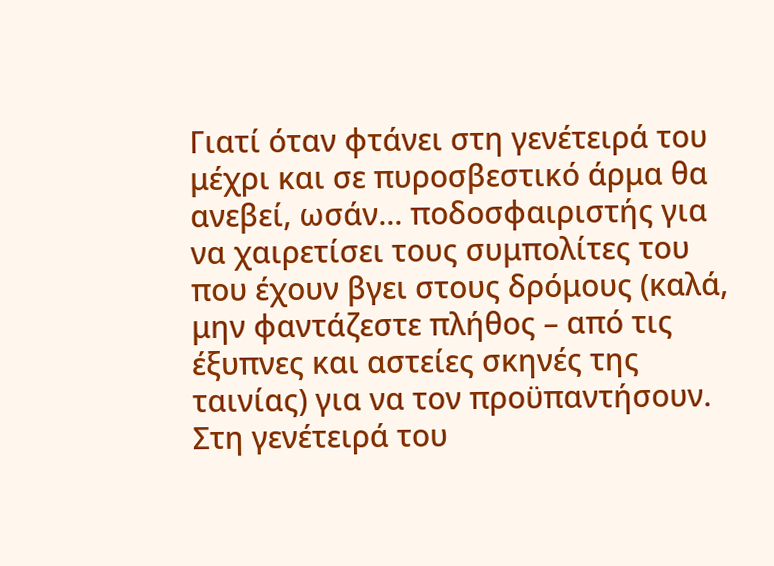Γιατί όταν φτάνει στη γενέτειρά του μέχρι και σε πυροσβεστικό άρμα θα ανεβεί, ωσάν... ποδοσφαιριστής για να χαιρετίσει τους συμπολίτες του που έχουν βγει στους δρόμους (καλά, μην φαντάζεστε πλήθος – από τις έξυπνες και αστείες σκηνές της ταινίας) για να τον προϋπαντήσουν. Στη γενέτειρά του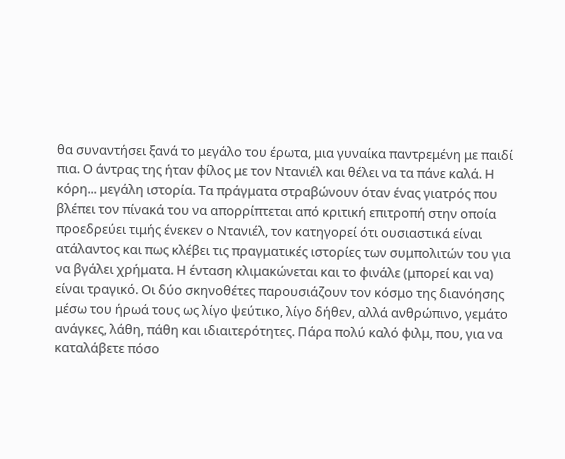θα συναντήσει ξανά το μεγάλο του έρωτα, μια γυναίκα παντρεμένη με παιδί πια. Ο άντρας της ήταν φίλος με τον Ντανιέλ και θέλει να τα πάνε καλά. Η κόρη... μεγάλη ιστορία. Τα πράγματα στραβώνουν όταν ένας γιατρός που βλέπει τον πίνακά του να απορρίπτεται από κριτική επιτροπή στην οποία προεδρεύει τιμής ένεκεν ο Ντανιέλ, τον κατηγορεί ότι ουσιαστικά είναι ατάλαντος και πως κλέβει τις πραγματικές ιστορίες των συμπολιτών του για να βγάλει χρήματα. Η ένταση κλιμακώνεται και το φινάλε (μπορεί και να) είναι τραγικό. Οι δύο σκηνοθέτες παρουσιάζουν τον κόσμο της διανόησης μέσω του ήρωά τους ως λίγο ψεύτικο, λίγο δήθεν, αλλά ανθρώπινο, γεμάτο ανάγκες, λάθη, πάθη και ιδιαιτερότητες. Πάρα πολύ καλό φιλμ, που, για να καταλάβετε πόσο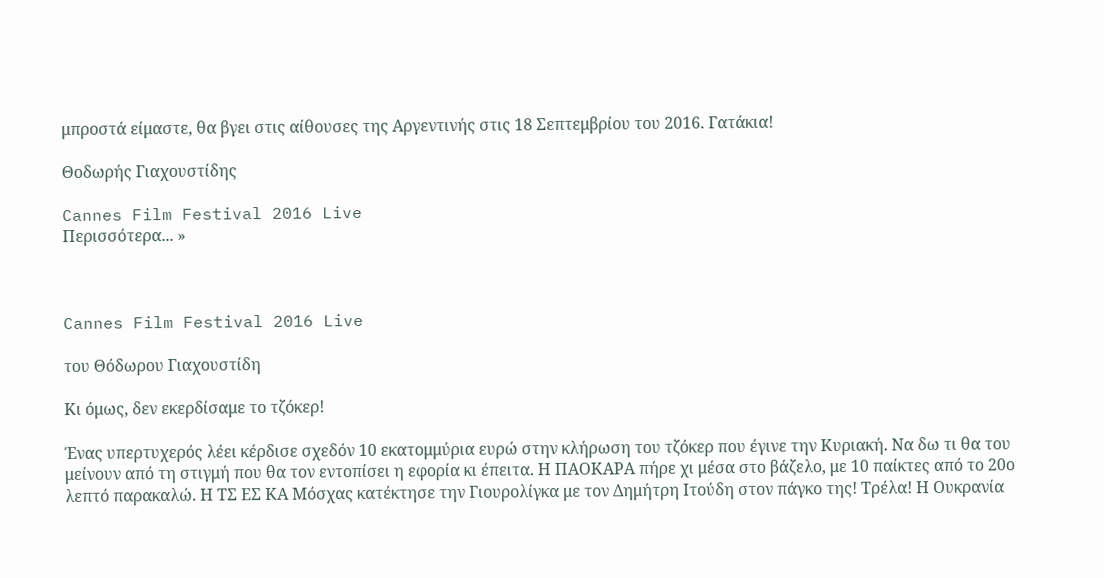μπροστά είμαστε, θα βγει στις αίθουσες της Αργεντινής στις 18 Σεπτεμβρίου του 2016. Γατάκια!

Θοδωρής Γιαχουστίδης

Cannes Film Festival 2016 Live
Περισσότερα... »



Cannes Film Festival 2016 Live

του Θόδωρου Γιαχουστίδη

Κι όμως, δεν εκερδίσαμε το τζόκερ!

Ένας υπερτυχερός λέει κέρδισε σχεδόν 10 εκατομμύρια ευρώ στην κλήρωση του τζόκερ που έγινε την Κυριακή. Να δω τι θα του μείνουν από τη στιγμή που θα τον εντοπίσει η εφορία κι έπειτα. Η ΠΑΟΚΑΡΑ πήρε χι μέσα στο βάζελο, με 10 παίκτες από το 20ο λεπτό παρακαλώ. Η ΤΣ ΕΣ ΚΑ Μόσχας κατέκτησε την Γιουρολίγκα με τον Δημήτρη Ιτούδη στον πάγκο της! Τρέλα! Η Ουκρανία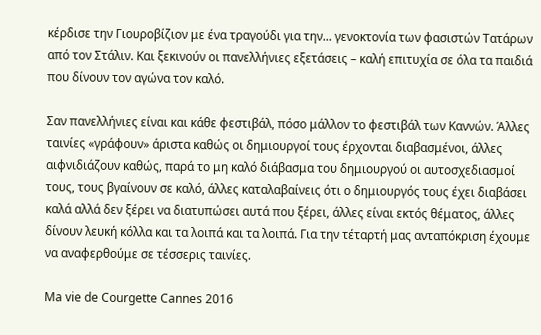κέρδισε την Γιουροβίζιον με ένα τραγούδι για την... γενοκτονία των φασιστών Τατάρων από τον Στάλιν. Και ξεκινούν οι πανελλήνιες εξετάσεις – καλή επιτυχία σε όλα τα παιδιά που δίνουν τον αγώνα τον καλό.

Σαν πανελλήνιες είναι και κάθε φεστιβάλ, πόσο μάλλον το φεστιβάλ των Καννών. Άλλες ταινίες «γράφουν» άριστα καθώς οι δημιουργοί τους έρχονται διαβασμένοι, άλλες αιφνιδιάζουν καθώς, παρά το μη καλό διάβασμα του δημιουργού οι αυτοσχεδιασμοί τους, τους βγαίνουν σε καλό, άλλες καταλαβαίνεις ότι ο δημιουργός τους έχει διαβάσει καλά αλλά δεν ξέρει να διατυπώσει αυτά που ξέρει, άλλες είναι εκτός θέματος, άλλες δίνουν λευκή κόλλα και τα λοιπά και τα λοιπά. Για την τέταρτή μας ανταπόκριση έχουμε να αναφερθούμε σε τέσσερις ταινίες.

Ma vie de Courgette Cannes 2016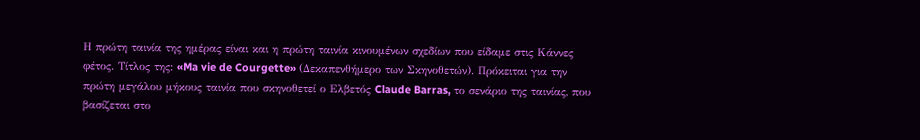Η πρώτη ταινία της ημέρας είναι και η πρώτη ταινία κινουμένων σχεδίων που είδαμε στις Κάννες φέτος. Τίτλος της: «Ma vie de Courgette» (Δεκαπενθήμερο των Σκηνοθετών). Πρόκειται για την πρώτη μεγάλου μήκους ταινία που σκηνοθετεί ο Ελβετός Claude Barras, το σενάριο της ταινίας, που βασίζεται στο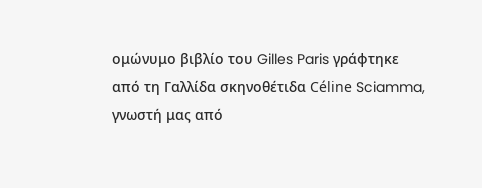ομώνυμο βιβλίο του Gilles Paris γράφτηκε από τη Γαλλίδα σκηνοθέτιδα Céline Sciamma, γνωστή μας από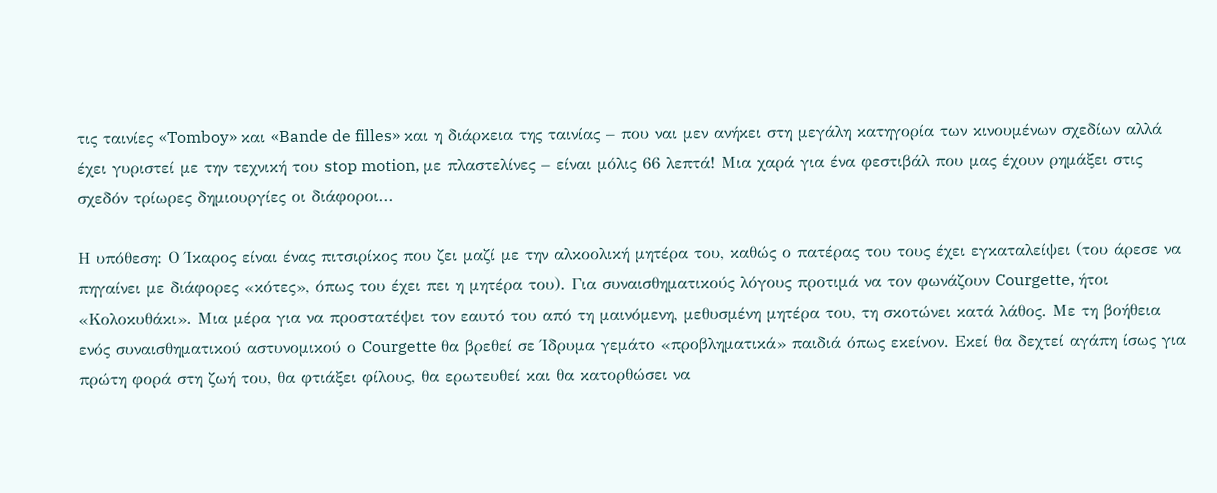τις ταινίες «Tomboy» και «Bande de filles» και η διάρκεια της ταινίας – που ναι μεν ανήκει στη μεγάλη κατηγορία των κινουμένων σχεδίων αλλά έχει γυριστεί με την τεχνική του stop motion, με πλαστελίνες – είναι μόλις 66 λεπτά! Μια χαρά για ένα φεστιβάλ που μας έχουν ρημάξει στις σχεδόν τρίωρες δημιουργίες οι διάφοροι...

Η υπόθεση: Ο Ίκαρος είναι ένας πιτσιρίκος που ζει μαζί με την αλκοολική μητέρα του, καθώς ο πατέρας του τους έχει εγκαταλείψει (του άρεσε να πηγαίνει με διάφορες «κότες», όπως του έχει πει η μητέρα του). Για συναισθηματικούς λόγους προτιμά να τον φωνάζουν Courgette, ήτοι «Κολοκυθάκι». Μια μέρα για να προστατέψει τον εαυτό του από τη μαινόμενη, μεθυσμένη μητέρα του, τη σκοτώνει κατά λάθος. Με τη βοήθεια ενός συναισθηματικού αστυνομικού ο Courgette θα βρεθεί σε Ίδρυμα γεμάτο «προβληματικά» παιδιά όπως εκείνον. Εκεί θα δεχτεί αγάπη ίσως για πρώτη φορά στη ζωή του, θα φτιάξει φίλους, θα ερωτευθεί και θα κατορθώσει να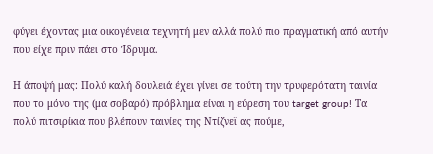φύγει έχοντας μια οικογένεια τεχνητή μεν αλλά πολύ πιο πραγματική από αυτήν που είχε πριν πάει στο Ίδρυμα.

Η άποψή μας: Πολύ καλή δουλειά έχει γίνει σε τούτη την τρυφερότατη ταινία που το μόνο της (μα σοβαρό) πρόβλημα είναι η εύρεση του target group! Τα πολύ πιτσιρίκια που βλέπουν ταινίες της Ντίζνεϊ ας πούμε,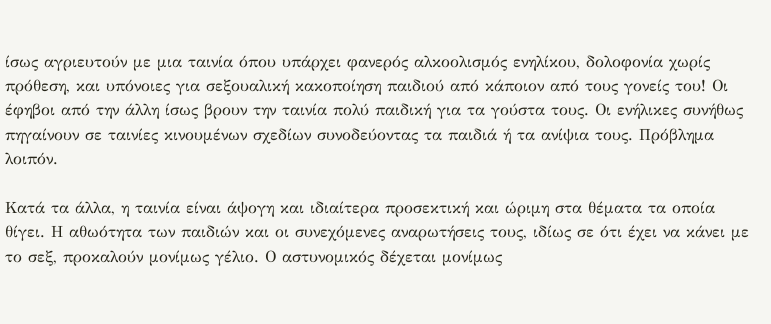ίσως αγριευτούν με μια ταινία όπου υπάρχει φανερός αλκοολισμός ενηλίκου, δολοφονία χωρίς πρόθεση, και υπόνοιες για σεξουαλική κακοποίηση παιδιού από κάποιον από τους γονείς του! Οι έφηβοι από την άλλη ίσως βρουν την ταινία πολύ παιδική για τα γούστα τους. Οι ενήλικες συνήθως πηγαίνουν σε ταινίες κινουμένων σχεδίων συνοδεύοντας τα παιδιά ή τα ανίψια τους. Πρόβλημα λοιπόν.

Κατά τα άλλα, η ταινία είναι άψογη και ιδιαίτερα προσεκτική και ώριμη στα θέματα τα οποία θίγει. Η αθωότητα των παιδιών και οι συνεχόμενες αναρωτήσεις τους, ιδίως σε ότι έχει να κάνει με το σεξ, προκαλούν μονίμως γέλιο. Ο αστυνομικός δέχεται μονίμως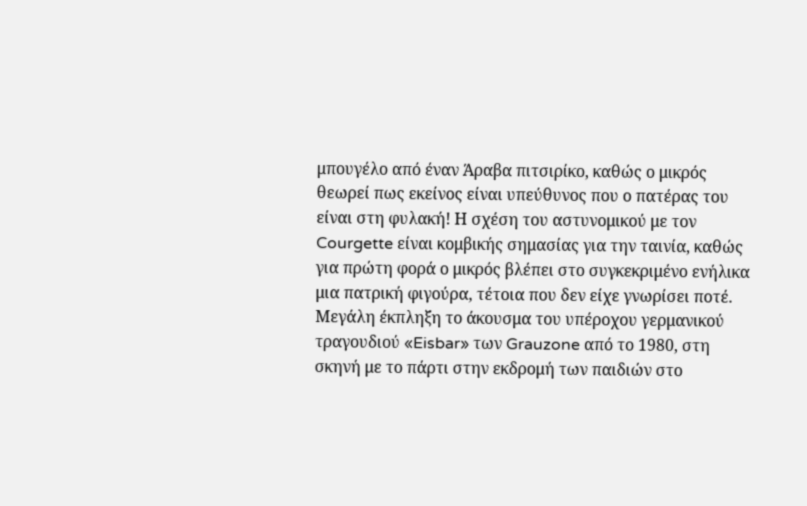μπουγέλο από έναν Άραβα πιτσιρίκο, καθώς ο μικρός θεωρεί πως εκείνος είναι υπεύθυνος που ο πατέρας του είναι στη φυλακή! Η σχέση του αστυνομικού με τον Courgette είναι κομβικής σημασίας για την ταινία, καθώς για πρώτη φορά ο μικρός βλέπει στο συγκεκριμένο ενήλικα μια πατρική φιγούρα, τέτοια που δεν είχε γνωρίσει ποτέ. Μεγάλη έκπληξη το άκουσμα του υπέροχου γερμανικού τραγουδιού «Eisbar» των Grauzone από το 1980, στη σκηνή με το πάρτι στην εκδρομή των παιδιών στο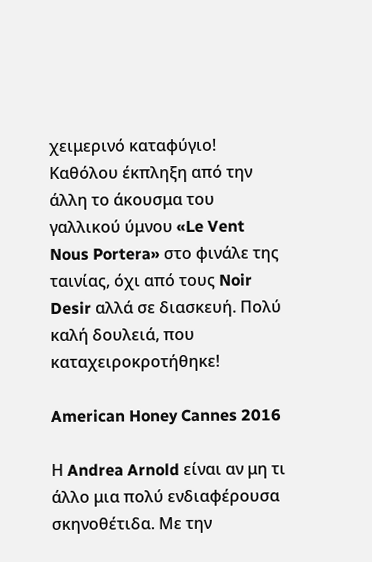χειμερινό καταφύγιο! Καθόλου έκπληξη από την άλλη το άκουσμα του γαλλικού ύμνου «Le Vent Nous Portera» στο φινάλε της ταινίας, όχι από τους Noir Desir αλλά σε διασκευή. Πολύ καλή δουλειά, που καταχειροκροτήθηκε!

American Honey Cannes 2016

Η Andrea Arnold είναι αν μη τι άλλο μια πολύ ενδιαφέρουσα σκηνοθέτιδα. Με την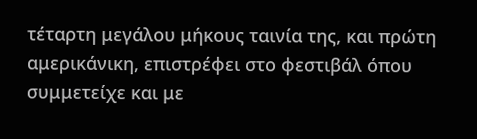τέταρτη μεγάλου μήκους ταινία της, και πρώτη αμερικάνικη, επιστρέφει στο φεστιβάλ όπου συμμετείχε και με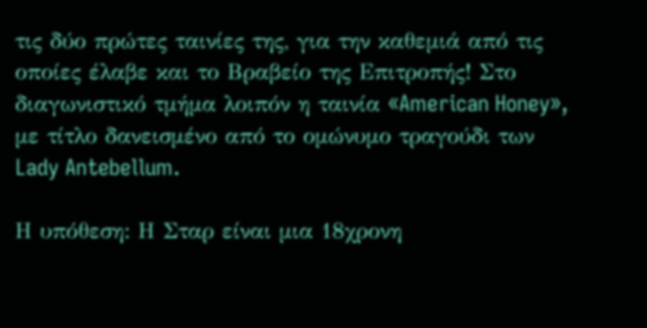τις δύο πρώτες ταινίες της, για την καθεμιά από τις οποίες έλαβε και το Βραβείο της Επιτροπής! Στο διαγωνιστικό τμήμα λοιπόν η ταινία «American Honey», με τίτλο δανεισμένο από το ομώνυμο τραγούδι των Lady Antebellum.

Η υπόθεση: Η Σταρ είναι μια 18χρονη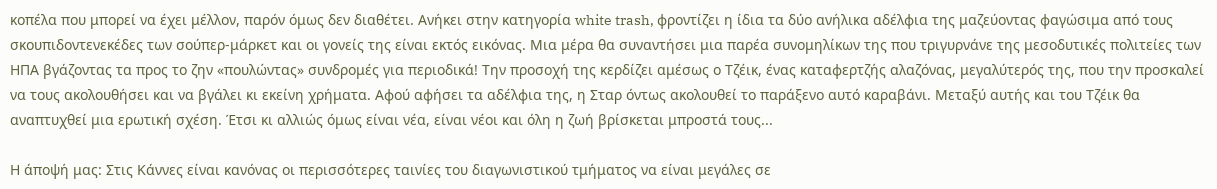κοπέλα που μπορεί να έχει μέλλον, παρόν όμως δεν διαθέτει. Ανήκει στην κατηγορία white trash, φροντίζει η ίδια τα δύο ανήλικα αδέλφια της μαζεύοντας φαγώσιμα από τους σκουπιδοντενεκέδες των σούπερ-μάρκετ και οι γονείς της είναι εκτός εικόνας. Μια μέρα θα συναντήσει μια παρέα συνομηλίκων της που τριγυρνάνε της μεσοδυτικές πολιτείες των ΗΠΑ βγάζοντας τα προς το ζην «πουλώντας» συνδρομές για περιοδικά! Την προσοχή της κερδίζει αμέσως ο Τζέικ, ένας καταφερτζής αλαζόνας, μεγαλύτερός της, που την προσκαλεί να τους ακολουθήσει και να βγάλει κι εκείνη χρήματα. Αφού αφήσει τα αδέλφια της, η Σταρ όντως ακολουθεί το παράξενο αυτό καραβάνι. Μεταξύ αυτής και του Τζέικ θα αναπτυχθεί μια ερωτική σχέση. Έτσι κι αλλιώς όμως είναι νέα, είναι νέοι και όλη η ζωή βρίσκεται μπροστά τους...

Η άποψή μας: Στις Κάννες είναι κανόνας οι περισσότερες ταινίες του διαγωνιστικού τμήματος να είναι μεγάλες σε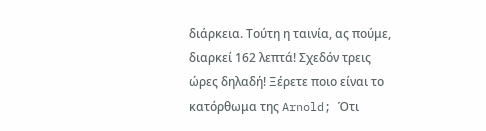διάρκεια. Τούτη η ταινία, ας πούμε, διαρκεί 162 λεπτά! Σχεδόν τρεις ώρες δηλαδή! Ξέρετε ποιο είναι το κατόρθωμα της Arnold; Ότι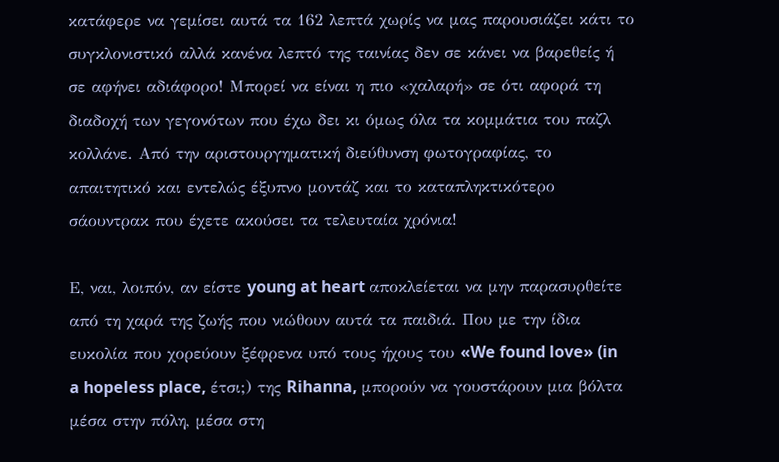κατάφερε να γεμίσει αυτά τα 162 λεπτά χωρίς να μας παρουσιάζει κάτι το συγκλονιστικό αλλά κανένα λεπτό της ταινίας δεν σε κάνει να βαρεθείς ή σε αφήνει αδιάφορο! Μπορεί να είναι η πιο «χαλαρή» σε ότι αφορά τη διαδοχή των γεγονότων που έχω δει κι όμως όλα τα κομμάτια του παζλ κολλάνε. Από την αριστουργηματική διεύθυνση φωτογραφίας, το απαιτητικό και εντελώς έξυπνο μοντάζ και το καταπληκτικότερο σάουντρακ που έχετε ακούσει τα τελευταία χρόνια!

Ε, ναι, λοιπόν, αν είστε young at heart αποκλείεται να μην παρασυρθείτε από τη χαρά της ζωής που νιώθουν αυτά τα παιδιά. Που με την ίδια ευκολία που χορεύουν ξέφρενα υπό τους ήχους του «We found love» (in a hopeless place, έτσι;) της Rihanna, μπορούν να γουστάρουν μια βόλτα μέσα στην πόλη, μέσα στη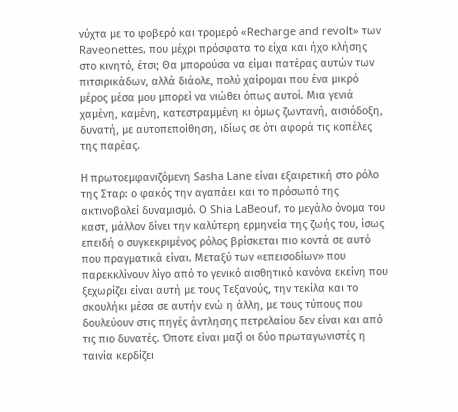νύχτα με το φοβερό και τρομερό «Recharge and revolt» των Raveonettes, που μέχρι πρόσφατα το είχα και ήχο κλήσης στο κινητό, έτσι; Θα μπορούσα να είμαι πατέρας αυτών των πιτσιρικάδων, αλλά διάολε, πολύ χαίρομαι που ένα μικρό μέρος μέσα μου μπορεί να νιώθει όπως αυτοί. Μια γενιά χαμένη, καμένη, κατεστραμμένη κι όμως ζωντανή, αισιόδοξη, δυνατή, με αυτοπεποίθηση, ιδίως σε ότι αφορά τις κοπέλες της παρέας.

Η πρωτοεμφανιζόμενη Sasha Lane είναι εξαιρετική στο ρόλο της Σταρ: ο φακός την αγαπάει και το πρόσωπό της ακτινοβολεί δυναμισμό. Ο Shia LaBeouf, το μεγάλο όνομα του καστ, μάλλον δίνει την καλύτερη ερμηνεία της ζωής του, ίσως επειδή ο συγκεκριμένος ρόλος βρίσκεται πιο κοντά σε αυτό που πραγματικά είναι. Μεταξύ των «επεισοδίων» που παρεκκλίνουν λίγο από το γενικό αισθητικό κανόνα εκείνη που ξεχωρίζει είναι αυτή με τους Τεξανούς, την τεκίλα και το σκουλήκι μέσα σε αυτήν ενώ η άλλη, με τους τύπους που δουλεύουν στις πηγές άντλησης πετρελαίου δεν είναι και από τις πιο δυνατές. Όποτε είναι μαζί οι δύο πρωταγωνιστές η ταινία κερδίζει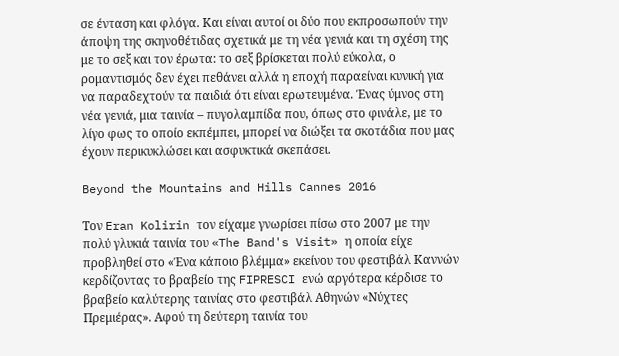σε ένταση και φλόγα. Και είναι αυτοί οι δύο που εκπροσωπούν την άποψη της σκηνοθέτιδας σχετικά με τη νέα γενιά και τη σχέση της με το σεξ και τον έρωτα: το σεξ βρίσκεται πολύ εύκολα, ο ρομαντισμός δεν έχει πεθάνει αλλά η εποχή παραείναι κυνική για να παραδεχτούν τα παιδιά ότι είναι ερωτευμένα. Ένας ύμνος στη νέα γενιά, μια ταινία – πυγολαμπίδα που, όπως στο φινάλε, με το λίγο φως το οποίο εκπέμπει, μπορεί να διώξει τα σκοτάδια που μας έχουν περικυκλώσει και ασφυκτικά σκεπάσει.

Beyond the Mountains and Hills Cannes 2016

Τον Eran Kolirin τον είχαμε γνωρίσει πίσω στο 2007 με την πολύ γλυκιά ταινία του «The Band's Visit» η οποία είχε προβληθεί στο «Ένα κάποιο βλέμμα» εκείνου του φεστιβάλ Καννών κερδίζοντας το βραβείο της FIPRESCI ενώ αργότερα κέρδισε το βραβείο καλύτερης ταινίας στο φεστιβάλ Αθηνών «Νύχτες Πρεμιέρας». Αφού τη δεύτερη ταινία του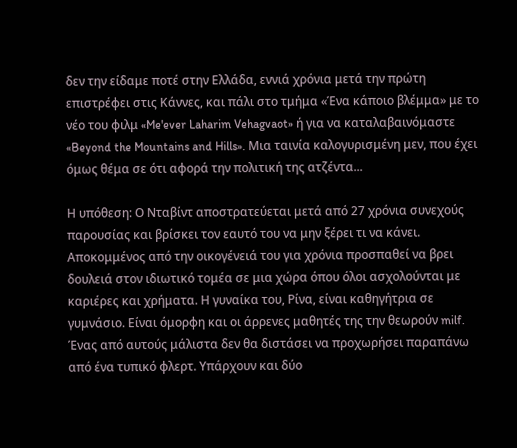δεν την είδαμε ποτέ στην Ελλάδα, εννιά χρόνια μετά την πρώτη επιστρέφει στις Κάννες, και πάλι στο τμήμα «Ένα κάποιο βλέμμα» με το νέο του φιλμ «Me'ever Laharim Vehagvaot» ή για να καταλαβαινόμαστε «Beyond the Mountains and Hills». Μια ταινία καλογυρισμένη μεν, που έχει όμως θέμα σε ότι αφορά την πολιτική της ατζέντα...

Η υπόθεση: Ο Νταβίντ αποστρατεύεται μετά από 27 χρόνια συνεχούς παρουσίας και βρίσκει τον εαυτό του να μην ξέρει τι να κάνει. Αποκομμένος από την οικογένειά του για χρόνια προσπαθεί να βρει δουλειά στον ιδιωτικό τομέα σε μια χώρα όπου όλοι ασχολούνται με καριέρες και χρήματα. Η γυναίκα του, Ρίνα, είναι καθηγήτρια σε γυμνάσιο. Είναι όμορφη και οι άρρενες μαθητές της την θεωρούν milf. Ένας από αυτούς μάλιστα δεν θα διστάσει να προχωρήσει παραπάνω από ένα τυπικό φλερτ. Υπάρχουν και δύο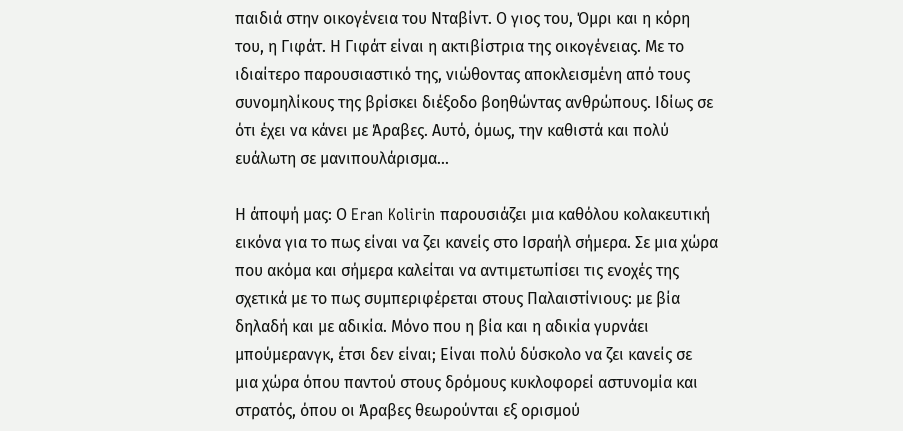παιδιά στην οικογένεια του Νταβίντ. Ο γιος του, Όμρι και η κόρη του, η Γιφάτ. Η Γιφάτ είναι η ακτιβίστρια της οικογένειας. Με το ιδιαίτερο παρουσιαστικό της, νιώθοντας αποκλεισμένη από τους συνομηλίκους της βρίσκει διέξοδο βοηθώντας ανθρώπους. Ιδίως σε ότι έχει να κάνει με Άραβες. Αυτό, όμως, την καθιστά και πολύ ευάλωτη σε μανιπουλάρισμα...

Η άποψή μας: Ο Eran Kolirin παρουσιάζει μια καθόλου κολακευτική εικόνα για το πως είναι να ζει κανείς στο Ισραήλ σήμερα. Σε μια χώρα που ακόμα και σήμερα καλείται να αντιμετωπίσει τις ενοχές της σχετικά με το πως συμπεριφέρεται στους Παλαιστίνιους: με βία δηλαδή και με αδικία. Μόνο που η βία και η αδικία γυρνάει μπούμερανγκ, έτσι δεν είναι; Είναι πολύ δύσκολο να ζει κανείς σε μια χώρα όπου παντού στους δρόμους κυκλοφορεί αστυνομία και στρατός, όπου οι Άραβες θεωρούνται εξ ορισμού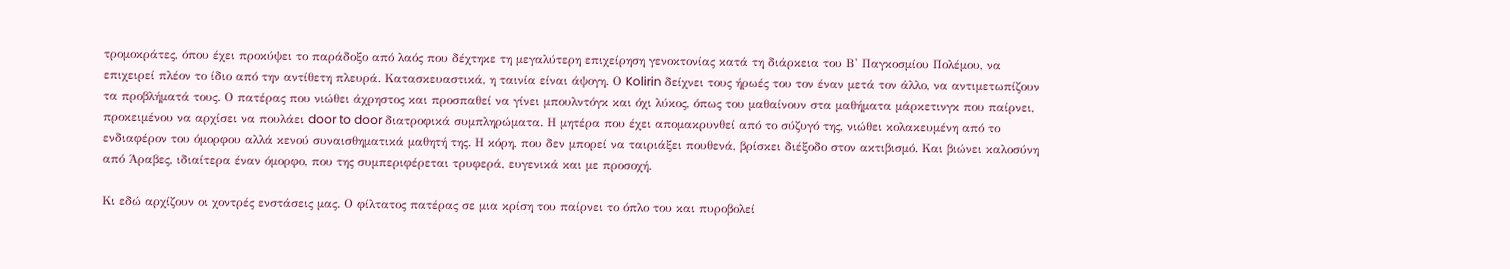τρομοκράτες, όπου έχει προκύψει το παράδοξο από λαός που δέχτηκε τη μεγαλύτερη επιχείρηση γενοκτονίας κατά τη διάρκεια του Β' Παγκοσμίου Πολέμου, να επιχειρεί πλέον το ίδιο από την αντίθετη πλευρά. Κατασκευαστικά, η ταινία είναι άψογη. Ο Kolirin δείχνει τους ήρωές του τον έναν μετά τον άλλο, να αντιμετωπίζουν τα προβλήματά τους. Ο πατέρας που νιώθει άχρηστος και προσπαθεί να γίνει μπουλντόγκ και όχι λύκος, όπως του μαθαίνουν στα μαθήματα μάρκετινγκ που παίρνει, προκειμένου να αρχίσει να πουλάει door to door διατροφικά συμπληρώματα. Η μητέρα που έχει απομακρυνθεί από το σύζυγό της, νιώθει κολακευμένη από το ενδιαφέρον του όμορφου αλλά κενού συναισθηματικά μαθητή της. Η κόρη, που δεν μπορεί να ταιριάξει πουθενά, βρίσκει διέξοδο στον ακτιβισμό. Και βιώνει καλοσύνη από Άραβες, ιδιαίτερα έναν όμορφο, που της συμπεριφέρεται τρυφερά, ευγενικά και με προσοχή.

Κι εδώ αρχίζουν οι χοντρές ενστάσεις μας. Ο φίλτατος πατέρας σε μια κρίση του παίρνει το όπλο του και πυροβολεί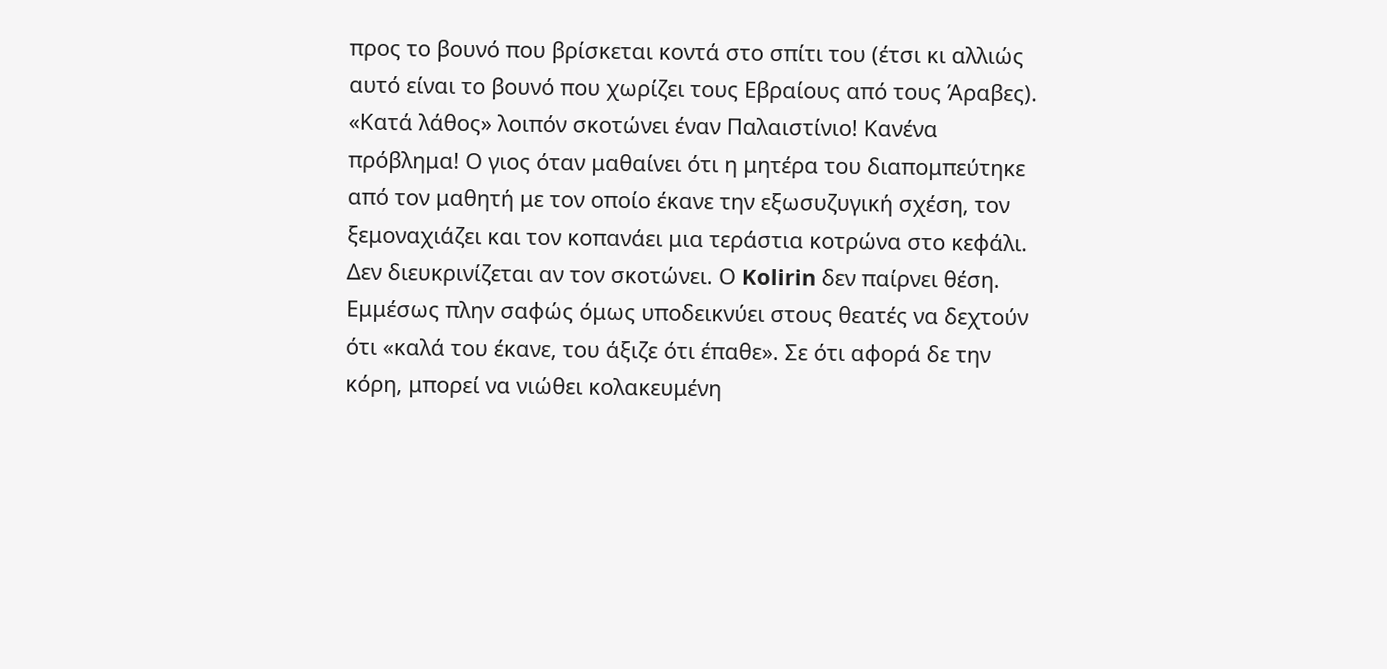προς το βουνό που βρίσκεται κοντά στο σπίτι του (έτσι κι αλλιώς αυτό είναι το βουνό που χωρίζει τους Εβραίους από τους Άραβες). «Κατά λάθος» λοιπόν σκοτώνει έναν Παλαιστίνιο! Κανένα πρόβλημα! Ο γιος όταν μαθαίνει ότι η μητέρα του διαπομπεύτηκε από τον μαθητή με τον οποίο έκανε την εξωσυζυγική σχέση, τον ξεμοναχιάζει και τον κοπανάει μια τεράστια κοτρώνα στο κεφάλι. Δεν διευκρινίζεται αν τον σκοτώνει. Ο Kolirin δεν παίρνει θέση. Εμμέσως πλην σαφώς όμως υποδεικνύει στους θεατές να δεχτούν ότι «καλά του έκανε, του άξιζε ότι έπαθε». Σε ότι αφορά δε την κόρη, μπορεί να νιώθει κολακευμένη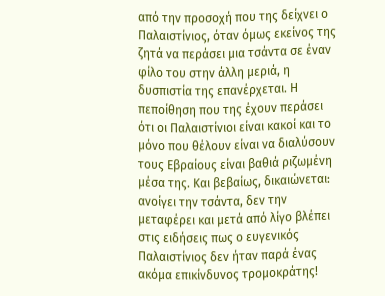από την προσοχή που της δείχνει ο Παλαιστίνιος, όταν όμως εκείνος της ζητά να περάσει μια τσάντα σε έναν φίλο του στην άλλη μεριά, η δυσπιστία της επανέρχεται. Η πεποίθηση που της έχουν περάσει ότι οι Παλαιστίνιοι είναι κακοί και το μόνο που θέλουν είναι να διαλύσουν τους Εβραίους είναι βαθιά ριζωμένη μέσα της. Και βεβαίως, δικαιώνεται: ανοίγει την τσάντα, δεν την μεταφέρει και μετά από λίγο βλέπει στις ειδήσεις πως ο ευγενικός Παλαιστίνιος δεν ήταν παρά ένας ακόμα επικίνδυνος τρομοκράτης!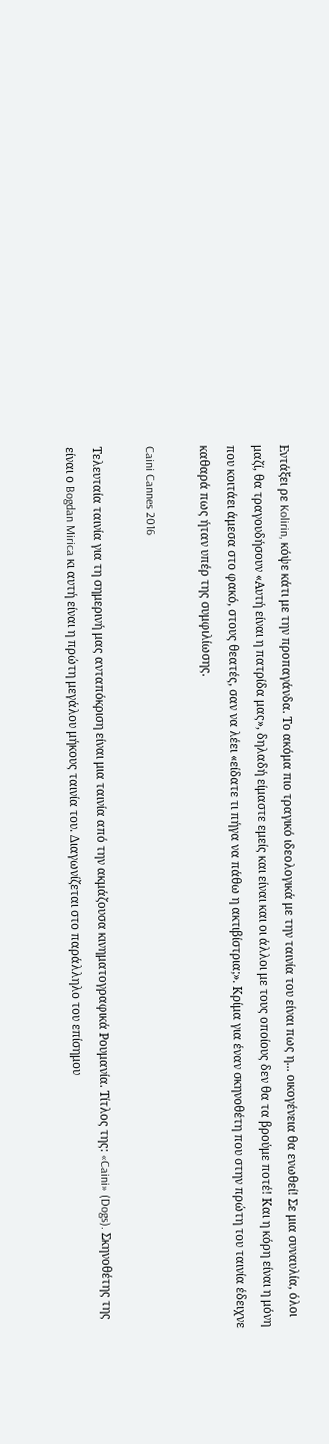Εντάξει ρε Kolirin, κόψε κάτι με την προπαγάνδα. Το ακόμα πιο τραγικό ιδεολογικά με την ταινία του είναι πως η... οικογένεια θα ενωθεί! Σε μια συναυλία, όλοι μαζί, θα τραγουδήσουν «Αυτή είναι η πατρίδα μας», δηλαδή είμαστε εμείς και είναι και οι άλλοι με τους οποίους δεν θα τα βρούμε ποτέ! Και η κόρη είναι η μόνη που κοιτάει άμεσα στο φακό, στους θεατές, σαν να λέει «είδατε τι πήγα να πάθω η ακτιβίστρια;». Κρίμα για έναν σκηνοθέτη που στην πρώτη του ταινία έδειχνε καθαρά πως ήταν υπέρ της συμφιλίωσης.

Caini Cannes 2016

Τελευταία ταινία για τη σημερινή μας ανταπόκριση είναι μια ταινία από την ακμάζουσα κινηματογραφικά Ρουμανία. Τίτλος της: «Caini» (Dogs). Σκηνοθέτης της είναι ο Bogdan Mirica κι αυτή είναι η πρώτη μεγάλου μήκους ταινία του. Διαγωνίζεται στο παράλληλο του επίσημου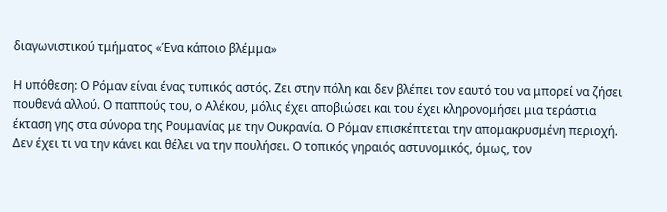διαγωνιστικού τμήματος «Ένα κάποιο βλέμμα»

Η υπόθεση: Ο Ρόμαν είναι ένας τυπικός αστός. Ζει στην πόλη και δεν βλέπει τον εαυτό του να μπορεί να ζήσει πουθενά αλλού. Ο παππούς του, ο Αλέκου, μόλις έχει αποβιώσει και του έχει κληρονομήσει μια τεράστια έκταση γης στα σύνορα της Ρουμανίας με την Ουκρανία. Ο Ρόμαν επισκέπτεται την απομακρυσμένη περιοχή. Δεν έχει τι να την κάνει και θέλει να την πουλήσει. Ο τοπικός γηραιός αστυνομικός, όμως, τον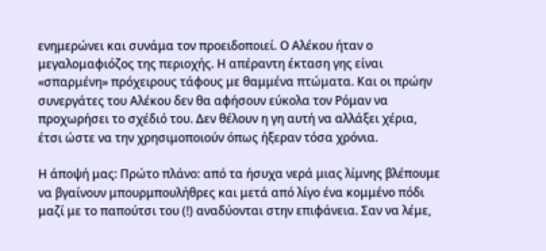ενημερώνει και συνάμα τον προειδοποιεί. Ο Αλέκου ήταν ο μεγαλομαφιόζος της περιοχής. Η απέραντη έκταση γης είναι «σπαρμένη» πρόχειρους τάφους με θαμμένα πτώματα. Και οι πρώην συνεργάτες του Αλέκου δεν θα αφήσουν εύκολα τον Ρόμαν να προχωρήσει το σχέδιό του. Δεν θέλουν η γη αυτή να αλλάξει χέρια, έτσι ώστε να την χρησιμοποιούν όπως ήξεραν τόσα χρόνια.

Η άποψή μας: Πρώτο πλάνο: από τα ήσυχα νερά μιας λίμνης βλέπουμε να βγαίνουν μπουρμπουλήθρες και μετά από λίγο ένα κομμένο πόδι μαζί με το παπούτσι του (!) αναδύονται στην επιφάνεια. Σαν να λέμε,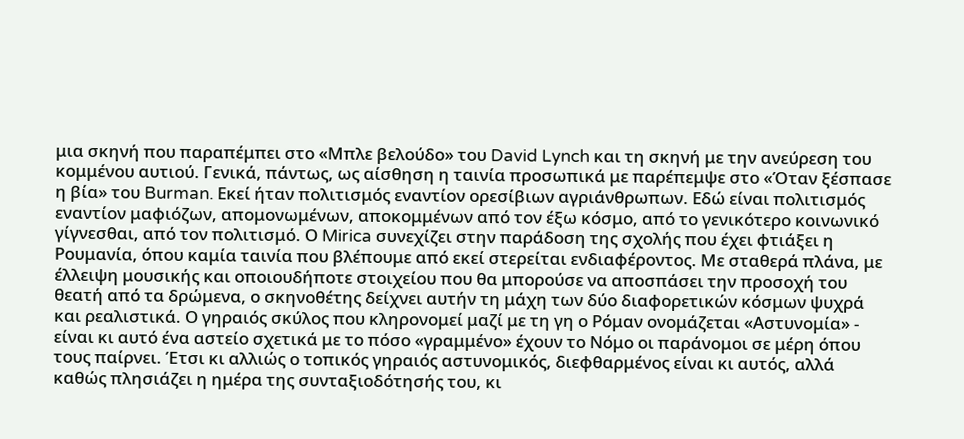μια σκηνή που παραπέμπει στο «Μπλε βελούδο» του David Lynch και τη σκηνή με την ανεύρεση του κομμένου αυτιού. Γενικά, πάντως, ως αίσθηση η ταινία προσωπικά με παρέπεμψε στο «Όταν ξέσπασε η βία» του Burman. Εκεί ήταν πολιτισμός εναντίον ορεσίβιων αγριάνθρωπων. Εδώ είναι πολιτισμός εναντίον μαφιόζων, απομονωμένων, αποκομμένων από τον έξω κόσμο, από το γενικότερο κοινωνικό γίγνεσθαι, από τον πολιτισμό. Ο Mirica συνεχίζει στην παράδοση της σχολής που έχει φτιάξει η Ρουμανία, όπου καμία ταινία που βλέπουμε από εκεί στερείται ενδιαφέροντος. Με σταθερά πλάνα, με έλλειψη μουσικής και οποιουδήποτε στοιχείου που θα μπορούσε να αποσπάσει την προσοχή του θεατή από τα δρώμενα, ο σκηνοθέτης δείχνει αυτήν τη μάχη των δύο διαφορετικών κόσμων ψυχρά και ρεαλιστικά. Ο γηραιός σκύλος που κληρονομεί μαζί με τη γη ο Ρόμαν ονομάζεται «Αστυνομία» - είναι κι αυτό ένα αστείο σχετικά με το πόσο «γραμμένο» έχουν το Νόμο οι παράνομοι σε μέρη όπου τους παίρνει. Έτσι κι αλλιώς ο τοπικός γηραιός αστυνομικός, διεφθαρμένος είναι κι αυτός, αλλά καθώς πλησιάζει η ημέρα της συνταξιοδότησής του, κι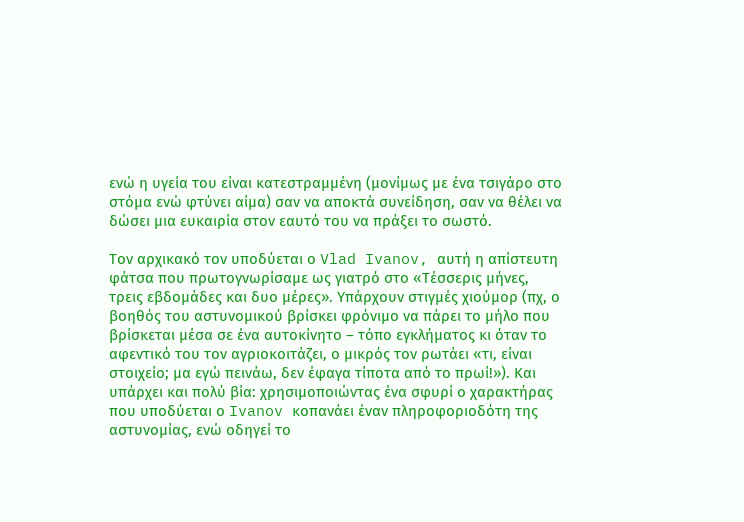ενώ η υγεία του είναι κατεστραμμένη (μονίμως με ένα τσιγάρο στο στόμα ενώ φτύνει αίμα) σαν να αποκτά συνείδηση, σαν να θέλει να δώσει μια ευκαιρία στον εαυτό του να πράξει το σωστό.

Τον αρχικακό τον υποδύεται ο Vlad Ivanov, αυτή η απίστευτη φάτσα που πρωτογνωρίσαμε ως γιατρό στο «Τέσσερις μήνες, τρεις εβδομάδες και δυο μέρες». Υπάρχουν στιγμές χιούμορ (πχ, ο βοηθός του αστυνομικού βρίσκει φρόνιμο να πάρει το μήλο που βρίσκεται μέσα σε ένα αυτοκίνητο – τόπο εγκλήματος κι όταν το αφεντικό του τον αγριοκοιτάζει, ο μικρός τον ρωτάει «τι, είναι στοιχείο; μα εγώ πεινάω, δεν έφαγα τίποτα από το πρωί!»). Και υπάρχει και πολύ βία: χρησιμοποιώντας ένα σφυρί ο χαρακτήρας που υποδύεται ο Ivanov κοπανάει έναν πληροφοριοδότη της αστυνομίας, ενώ οδηγεί το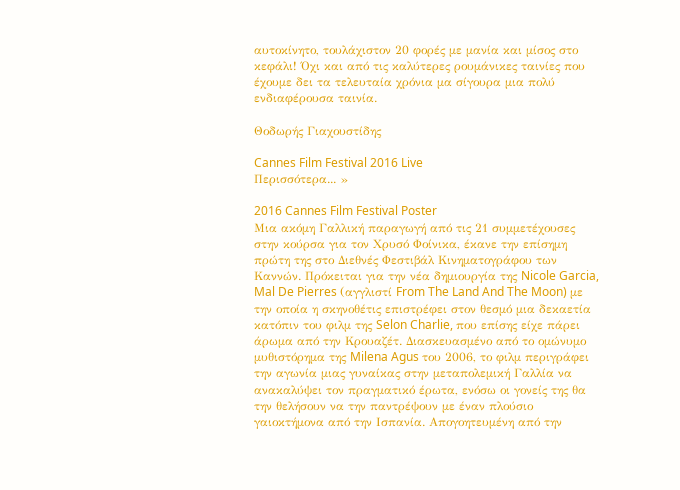αυτοκίνητο, τουλάχιστον 20 φορές με μανία και μίσος στο κεφάλι! Όχι και από τις καλύτερες ρουμάνικες ταινίες που έχουμε δει τα τελευταία χρόνια μα σίγουρα μια πολύ ενδιαφέρουσα ταινία.

Θοδωρής Γιαχουστίδης

Cannes Film Festival 2016 Live
Περισσότερα... »

2016 Cannes Film Festival Poster
Μια ακόμη Γαλλική παραγωγή από τις 21 συμμετέχουσες στην κούρσα για τον Χρυσό Φοίνικα, έκανε την επίσημη πρώτη της στο Διεθνές Φεστιβάλ Κινηματογράφου των Καννών. Πρόκειται για την νέα δημιουργία της Nicole Garcia, Mal De Pierres (αγγλιστί From The Land And The Moon) με την οποία η σκηνοθέτις επιστρέφει στον θεσμό μια δεκαετία κατόπιν του φιλμ της Selon Charlie, που επίσης είχε πάρει άρωμα από την Κρουαζέτ. Διασκευασμένο από το ομώνυμο μυθιστόρημα της Milena Agus του 2006, το φιλμ περιγράφει την αγωνία μιας γυναίκας στην μεταπολεμική Γαλλία να ανακαλύψει τον πραγματικό έρωτα, ενόσω οι γονείς της θα την θελήσουν να την παντρέψουν με έναν πλούσιο γαιοκτήμονα από την Ισπανία. Απογοητευμένη από την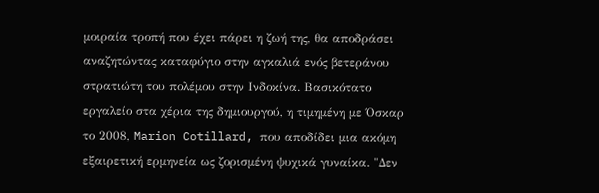μοιραία τροπή που έχει πάρει η ζωή της, θα αποδράσει αναζητώντας καταφύγιο στην αγκαλιά ενός βετεράνου στρατιώτη του πολέμου στην Ινδοκίνα. Βασικότατο εργαλείο στα χέρια της δημιουργού, η τιμημένη με Όσκαρ το 2008, Marion Cotillard, που αποδίδει μια ακόμη εξαιρετική ερμηνεία ως ζορισμένη ψυχικά γυναίκα. "Δεν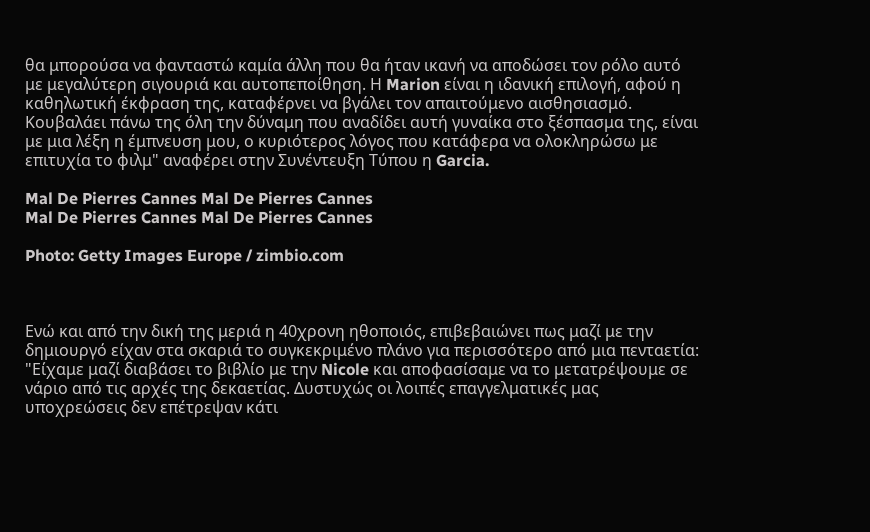θα μπορούσα να φανταστώ καμία άλλη που θα ήταν ικανή να αποδώσει τον ρόλο αυτό με μεγαλύτερη σιγουριά και αυτοπεποίθηση. Η Marion είναι η ιδανική επιλογή, αφού η καθηλωτική έκφραση της, καταφέρνει να βγάλει τον απαιτούμενο αισθησιασμό. Κουβαλάει πάνω της όλη την δύναμη που αναδίδει αυτή γυναίκα στο ξέσπασμα της, είναι με μια λέξη η έμπνευση μου, ο κυριότερος λόγος που κατάφερα να ολοκληρώσω με επιτυχία το φιλμ" αναφέρει στην Συνέντευξη Τύπου η Garcia.

Mal De Pierres Cannes Mal De Pierres Cannes
Mal De Pierres Cannes Mal De Pierres Cannes

Photo: Getty Images Europe / zimbio.com



Ενώ και από την δική της μεριά η 40χρονη ηθοποιός, επιβεβαιώνει πως μαζί με την δημιουργό είχαν στα σκαριά το συγκεκριμένο πλάνο για περισσότερο από μια πενταετία: "Είχαμε μαζί διαβάσει το βιβλίο με την Nicole και αποφασίσαμε να το μετατρέψουμε σε νάριο από τις αρχές της δεκαετίας. Δυστυχώς οι λοιπές επαγγελματικές μας υποχρεώσεις δεν επέτρεψαν κάτι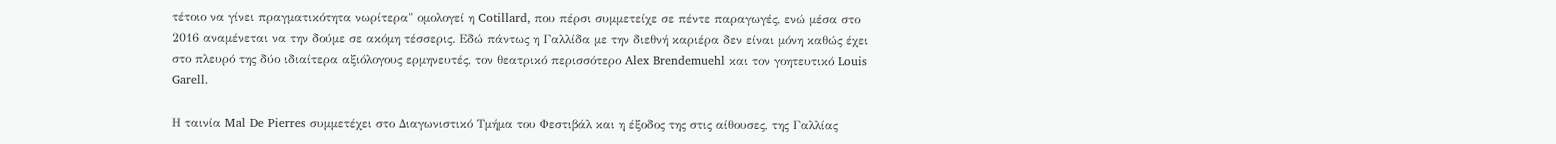τέτοιο να γίνει πραγματικότητα νωρίτερα" ομολογεί η Cotillard, που πέρσι συμμετείχε σε πέντε παραγωγές, ενώ μέσα στο 2016 αναμένεται να την δούμε σε ακόμη τέσσερις. Εδώ πάντως η Γαλλίδα με την διεθνή καριέρα δεν είναι μόνη καθώς έχει στο πλευρό της δύο ιδιαίτερα αξιόλογους ερμηνευτές, τον θεατρικό περισσότερο Alex Brendemuehl και τον γοητευτικό Louis Garell.

Η ταινία Mal De Pierres συμμετέχει στο Διαγωνιστικό Τμήμα του Φεστιβάλ και η έξοδος της στις αίθουσες, της Γαλλίας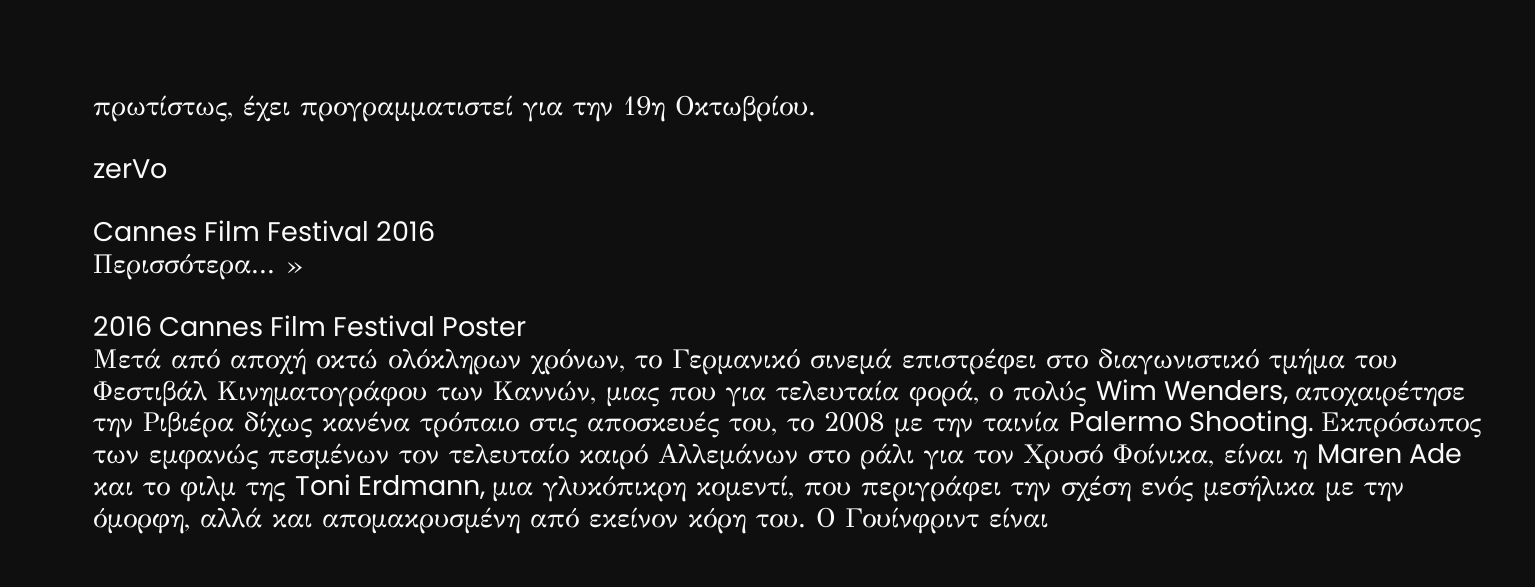πρωτίστως, έχει προγραμματιστεί για την 19η Οκτωβρίου.

zerVo

Cannes Film Festival 2016
Περισσότερα... »

2016 Cannes Film Festival Poster
Μετά από αποχή οκτώ ολόκληρων χρόνων, το Γερμανικό σινεμά επιστρέφει στο διαγωνιστικό τμήμα του Φεστιβάλ Κινηματογράφου των Καννών, μιας που για τελευταία φορά, ο πολύς Wim Wenders, αποχαιρέτησε την Ριβιέρα δίχως κανένα τρόπαιο στις αποσκευές του, το 2008 με την ταινία Palermo Shooting. Εκπρόσωπος των εμφανώς πεσμένων τον τελευταίο καιρό Αλλεμάνων στο ράλι για τον Χρυσό Φοίνικα, είναι η Maren Ade και το φιλμ της Toni Erdmann, μια γλυκόπικρη κομεντί, που περιγράφει την σχέση ενός μεσήλικα με την όμορφη, αλλά και απομακρυσμένη από εκείνον κόρη του. Ο Γουίνφριντ είναι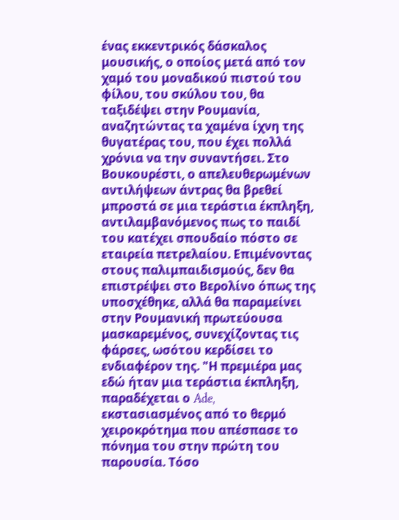ένας εκκεντρικός δάσκαλος μουσικής, ο οποίος μετά από τον χαμό του μοναδικού πιστού του φίλου, του σκύλου του, θα ταξιδέψει στην Ρουμανία, αναζητώντας τα χαμένα ίχνη της θυγατέρας του, που έχει πολλά χρόνια να την συναντήσει. Στο Βουκουρέστι, ο απελευθερωμένων αντιλήψεων άντρας θα βρεθεί μπροστά σε μια τεράστια έκπληξη, αντιλαμβανόμενος πως το παιδί του κατέχει σπουδαίο πόστο σε εταιρεία πετρελαίου. Επιμένοντας στους παλιμπαιδισμούς, δεν θα επιστρέψει στο Βερολίνο όπως της υποσχέθηκε, αλλά θα παραμείνει στην Ρουμανική πρωτεύουσα μασκαρεμένος, συνεχίζοντας τις φάρσες, ωσότου κερδίσει το ενδιαφέρον της. "Η πρεμιέρα μας εδώ ήταν μια τεράστια έκπληξη, παραδέχεται ο Ade, εκστασιασμένος από το θερμό χειροκρότημα που απέσπασε το πόνημα του στην πρώτη του παρουσία. Τόσο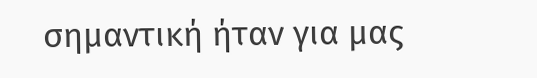σημαντική ήταν για μας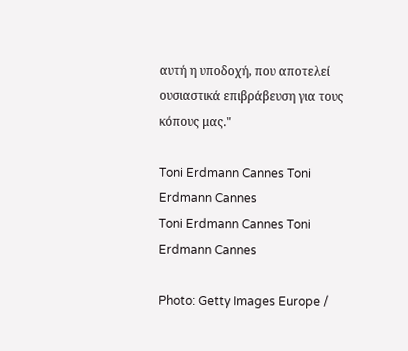αυτή η υποδοχή, που αποτελεί ουσιαστικά επιβράβευση για τους κόπους μας."

Toni Erdmann Cannes Toni Erdmann Cannes
Toni Erdmann Cannes Toni Erdmann Cannes

Photo: Getty Images Europe /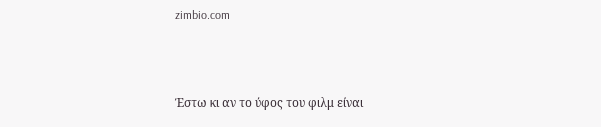zimbio.com



Έστω κι αν το ύφος του φιλμ είναι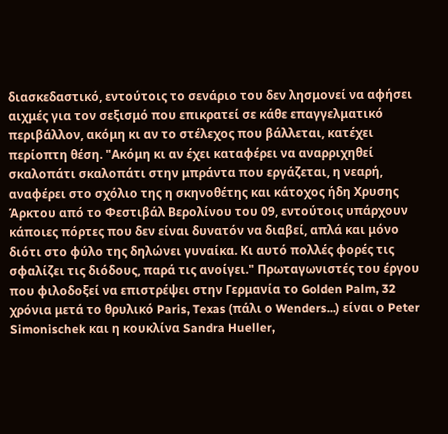διασκεδαστικό, εντούτοις το σενάριο του δεν λησμονεί να αφήσει αιχμές για τον σεξισμό που επικρατεί σε κάθε επαγγελματικό περιβάλλον, ακόμη κι αν το στέλεχος που βάλλεται, κατέχει περίοπτη θέση. "Ακόμη κι αν έχει καταφέρει να αναρριχηθεί σκαλοπάτι σκαλοπάτι στην μπράντα που εργάζεται, η νεαρή, αναφέρει στο σχόλιο της η σκηνοθέτης και κάτοχος ήδη Χρυσης Άρκτου από το Φεστιβάλ Βερολίνου του 09, εντούτοις υπάρχουν κάποιες πόρτες που δεν είναι δυνατόν να διαβεί, απλά και μόνο διότι στο φύλο της δηλώνει γυναίκα. Κι αυτό πολλές φορές τις σφαλίζει τις διόδους, παρά τις ανοίγει." Πρωταγωνιστές του έργου που φιλοδοξεί να επιστρέψει στην Γερμανία το Golden Palm, 32 χρόνια μετά το θρυλικό Paris, Texas (πάλι ο Wenders...) είναι ο Peter Simonischek και η κουκλίνα Sandra Hueller,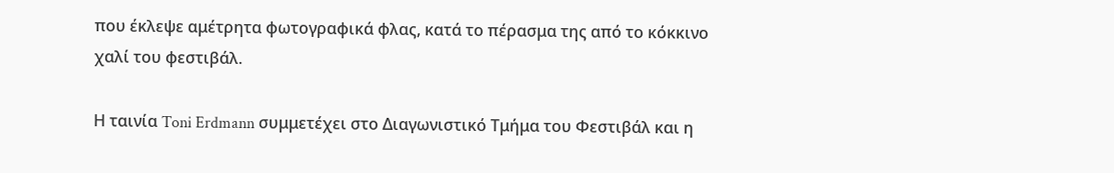που έκλεψε αμέτρητα φωτογραφικά φλας, κατά το πέρασμα της από το κόκκινο χαλί του φεστιβάλ.

Η ταινία Toni Erdmann συμμετέχει στο Διαγωνιστικό Τμήμα του Φεστιβάλ και η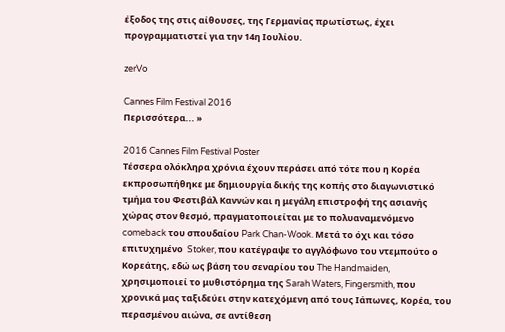έξοδος της στις αίθουσες, της Γερμανίας πρωτίστως, έχει προγραμματιστεί για την 14η Ιουλίου.

zerVo

Cannes Film Festival 2016
Περισσότερα... »

2016 Cannes Film Festival Poster
Τέσσερα ολόκληρα χρόνια έχουν περάσει από τότε που η Κορέα εκπροσωπήθηκε με δημιουργία δικής της κοπής στο διαγωνιστικό τμήμα του Φεστιβάλ Καννών και η μεγάλη επιστροφή της ασιανής χώρας στον θεσμό, πραγματοποιείται με το πολυαναμενόμενο comeback του σπουδαίου Park Chan-Wook. Μετά το όχι και τόσο επιτυχημένο  Stoker, που κατέγραψε το αγγλόφωνο του ντεμπούτο ο Κορεάτης, εδώ ως βάση του σεναρίου του The Handmaiden, χρησιμοποιεί το μυθιστόρημα της Sarah Waters, Fingersmith, που χρονικά μας ταξιδεύει στην κατεχόμενη από τους Ιάπωνες, Κορέα, του περασμένου αιώνα, σε αντίθεση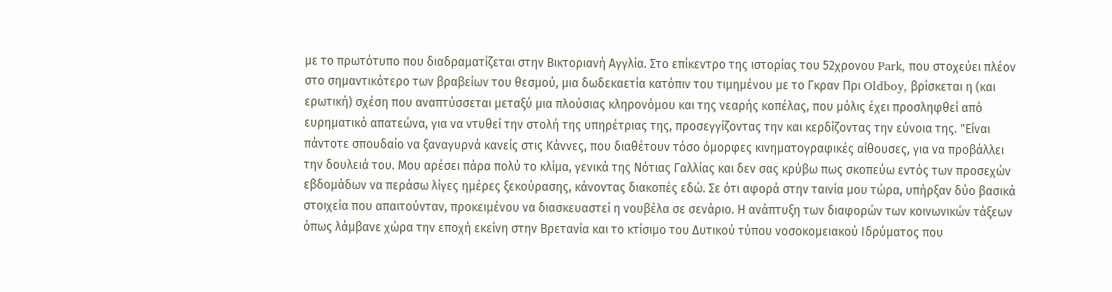με το πρωτότυπο που διαδραματίζεται στην Βικτοριανή Αγγλία. Στο επίκεντρο της ιστορίας του 52χρονου Park, που στοχεύει πλέον στο σημαντικότερο των βραβείων του θεσμού, μια δωδεκαετία κατόπιν του τιμημένου με το Γκραν Πρι Oldboy, βρίσκεται η (και ερωτική) σχέση που αναπτύσσεται μεταξύ μια πλούσιας κληρονόμου και της νεαρής κοπέλας, που μόλις έχει προσληφθεί από ευρηματικό απατεώνα, για να ντυθεί την στολή της υπηρέτριας της, προσεγγίζοντας την και κερδίζοντας την εύνοια της. "Είναι πάντοτε σπουδαίο να ξαναγυρνά κανείς στις Κάννες, που διαθέτουν τόσο όμορφες κινηματογραφικές αίθουσες, για να προβάλλει την δουλειά του. Μου αρέσει πάρα πολύ το κλίμα, γενικά της Νότιας Γαλλίας και δεν σας κρύβω πως σκοπεύω εντός των προσεχών εβδομάδων να περάσω λίγες ημέρες ξεκούρασης, κάνοντας διακοπές εδώ. Σε ότι αφορά στην ταινία μου τώρα, υπήρξαν δύο βασικά στοιχεία που απαιτούνταν, προκειμένου να διασκευαστεί η νουβέλα σε σενάριο. Η ανάπτυξη των διαφορών των κοινωνικών τάξεων όπως λάμβανε χώρα την εποχή εκείνη στην Βρετανία και το κτίσιμο του Δυτικού τύπου νοσοκομειακού Ιδρύματος που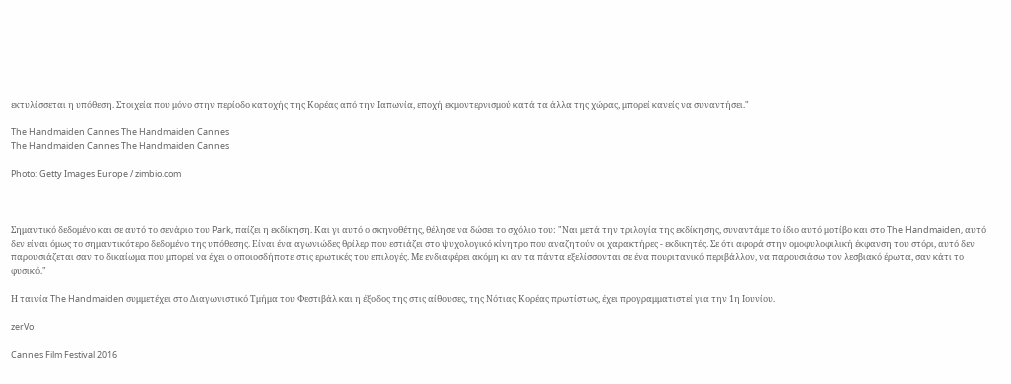εκτυλίσσεται η υπόθεση. Στοιχεία που μόνο στην περίοδο κατοχής της Κορέας από την Ιαπωνία, εποχή εκμοντερνισμού κατά τα άλλα της χώρας, μπορεί κανείς να συναντήσει."

The Handmaiden Cannes The Handmaiden Cannes
The Handmaiden Cannes The Handmaiden Cannes

Photo: Getty Images Europe / zimbio.com



Σημαντικό δεδομένο και σε αυτό το σενάριο του Park, παίζει η εκδίκηση. Και γι αυτό ο σκηνοθέτης, θέλησε να δώσει το σχόλιο του: "Ναι μετά την τριλογία της εκδίκησης, συναντάμε το ίδιο αυτό μοτίβο και στο The Handmaiden, αυτό δεν είναι όμως το σημαντικότερο δεδομένο της υπόθεσης. Είναι ένα αγωνιώδες θρίλερ που εστιάζει στο ψυχολογικό κίνητρο που αναζητούν οι χαρακτήρες - εκδικητές. Σε ότι αφορά στην ομοφυλοφιλική έκφανση του στόρι, αυτό δεν παρουσιάζεται σαν το δικαίωμα που μπορεί να έχει ο οποιοσδήποτε στις ερωτικές του επιλογές. Με ενδιαφέρει ακόμη κι αν τα πάντα εξελίσσονται σε ένα πουριτανικό περιβάλλον, να παρουσιάσω τον λεσβιακό έρωτα, σαν κάτι το φυσικό."

Η ταινία The Handmaiden συμμετέχει στο Διαγωνιστικό Τμήμα του Φεστιβάλ και η έξοδος της στις αίθουσες, της Νότιας Κορέας πρωτίστως, έχει προγραμματιστεί για την 1η Ιουνίου.

zerVo

Cannes Film Festival 2016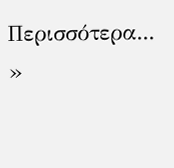Περισσότερα... »